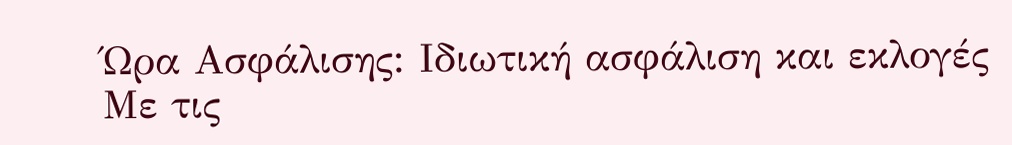Ώρα Ασφάλισης: Ιδιωτική ασφάλιση και εκλογές
Με τις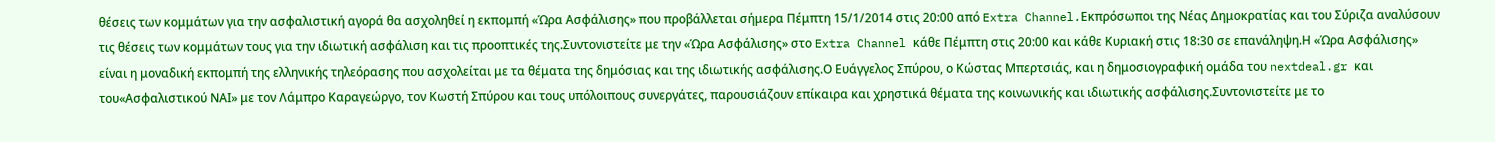θέσεις των κομμάτων για την ασφαλιστική αγορά θα ασχοληθεί η εκπομπή «Ώρα Ασφάλισης» που προβάλλεται σήμερα Πέμπτη 15/1/2014 στις 20:00 από Extra Channel.Εκπρόσωποι της Νέας Δημοκρατίας και του Σύριζα αναλύσουν τις θέσεις των κομμάτων τους για την ιδιωτική ασφάλιση και τις προοπτικές της.Συντονιστείτε με την «Ώρα Ασφάλισης» στο Extra Channel κάθε Πέμπτη στις 20:00 και κάθε Κυριακή στις 18:30 σε επανάληψη.Η «Ώρα Ασφάλισης» είναι η μοναδική εκπομπή της ελληνικής τηλεόρασης που ασχολείται με τα θέματα της δημόσιας και της ιδιωτικής ασφάλισης.Ο Ευάγγελος Σπύρου, ο Κώστας Μπερτσιάς, και η δημοσιογραφική ομάδα του nextdeal.gr και του«Ασφαλιστικού ΝΑΙ» με τον Λάμπρο Καραγεώργο, τον Κωστή Σπύρου και τους υπόλοιπους συνεργάτες, παρουσιάζουν επίκαιρα και χρηστικά θέματα της κοινωνικής και ιδιωτικής ασφάλισης.Συντονιστείτε με το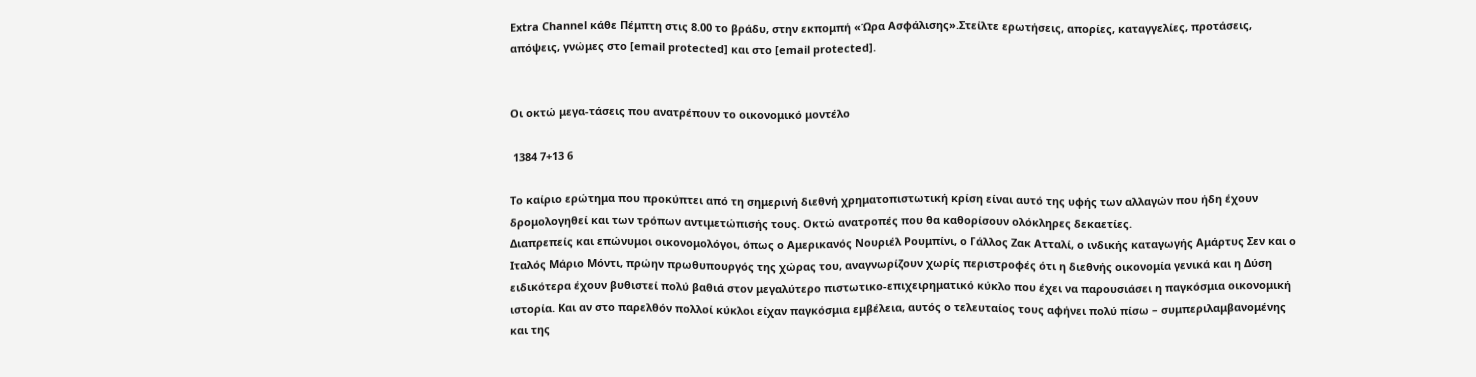Extra Channel κάθε Πέμπτη στις 8.00 το βράδυ, στην εκπομπή «Ώρα Ασφάλισης».Στείλτε ερωτήσεις, απορίες, καταγγελίες, προτάσεις, απόψεις, γνώμες στο [email protected] και στο [email protected].


Οι οκτώ μεγα-τάσεις που ανατρέπουν το οικονομικό μοντέλο

 1384 7+13 6

Το καίριο ερώτημα που προκύπτει από τη σημερινή διεθνή χρηματοπιστωτική κρίση είναι αυτό της υφής των αλλαγών που ήδη έχουν δρομολογηθεί και των τρόπων αντιμετώπισής τους. Οκτώ ανατροπές που θα καθορίσουν ολόκληρες δεκαετίες.
Διαπρεπείς και επώνυμοι οικονομολόγοι, όπως ο Αμερικανός Νουριέλ Ρουμπίνι, ο Γάλλος Ζακ Ατταλί, ο ινδικής καταγωγής Αμάρτυς Σεν και ο Ιταλός Μάριο Μόντι, πρώην πρωθυπουργός της χώρας του, αναγνωρίζουν χωρίς περιστροφές ότι η διεθνής οικονομία γενικά και η Δύση ειδικότερα έχουν βυθιστεί πολύ βαθιά στον μεγαλύτερο πιστωτικο-επιχειρηματικό κύκλο που έχει να παρουσιάσει η παγκόσμια οικονομική ιστορία. Και αν στο παρελθόν πολλοί κύκλοι είχαν παγκόσμια εμβέλεια, αυτός ο τελευταίος τους αφήνει πολύ πίσω – συμπεριλαμβανομένης και της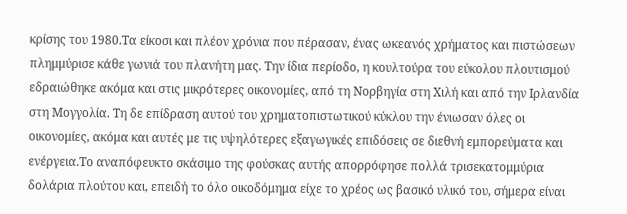κρίσης του 1980.Τα είκοσι και πλέον χρόνια που πέρασαν, ένας ωκεανός χρήματος και πιστώσεων πλημμύρισε κάθε γωνιά του πλανήτη μας. Την ίδια περίοδο, η κουλτούρα του εύκολου πλουτισμού εδραιώθηκε ακόμα και στις μικρότερες οικονομίες, από τη Νορβηγία στη Χιλή και από την Ιρλανδία στη Μογγολία. Τη δε επίδραση αυτού του χρηματοπιστωτικού κύκλου την ένιωσαν όλες οι οικονομίες, ακόμα και αυτές με τις υψηλότερες εξαγωγικές επιδόσεις σε διεθνή εμπορεύματα και ενέργεια.Το αναπόφευκτο σκάσιμο της φούσκας αυτής απορρόφησε πολλά τρισεκατομμύρια δολάρια πλούτου και, επειδή το όλο οικοδόμημα είχε το χρέος ως βασικό υλικό του, σήμερα είναι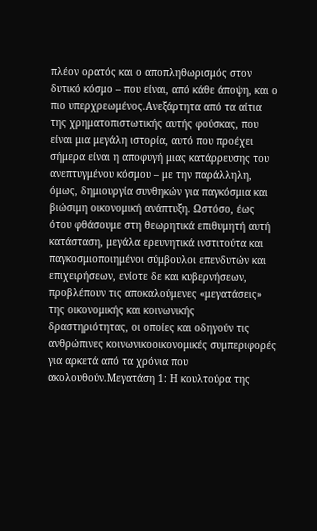πλέον ορατός και ο αποπληθωρισμός στον δυτικό κόσμο – που είναι, από κάθε άποψη, και ο πιο υπερχρεωμένος.Ανεξάρτητα από τα αίτια της χρηματοπιστωτικής αυτής φούσκας, που είναι μια μεγάλη ιστορία, αυτό που προέχει σήμερα είναι η αποφυγή μιας κατάρρευσης του ανεπτυγμένου κόσμου – με την παράλληλη, όμως, δημιουργία συνθηκών για παγκόσμια και βιώσιμη οικονομική ανάπτυξη. Ωστόσο, έως ότου φθάσουμε στη θεωρητικά επιθυμητή αυτή κατάσταση, μεγάλα ερευνητικά ινστιτούτα και παγκοσμιοποιημένοι σύμβουλοι επενδυτών και επιχειρήσεων, ενίοτε δε και κυβερνήσεων, προβλέπουν τις αποκαλούμενες «μεγατάσεις» της οικονομικής και κοινωνικής δραστηριότητας, οι οποίες και οδηγούν τις ανθρώπινες κοινωνικοοικονομικές συμπεριφορές για αρκετά από τα χρόνια που ακολουθούν.Μεγατάση 1: Η κουλτούρα της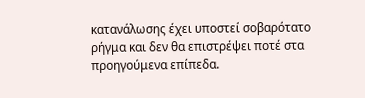κατανάλωσης έχει υποστεί σοβαρότατο ρήγμα και δεν θα επιστρέψει ποτέ στα προηγούμενα επίπεδα.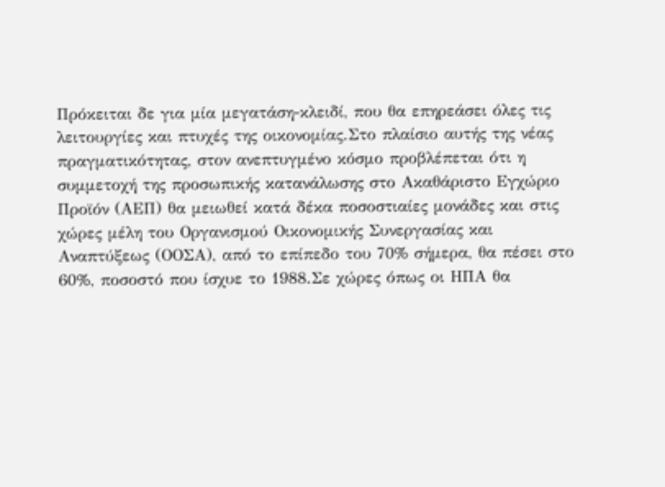Πρόκειται δε για μία μεγατάση-κλειδί, που θα επηρεάσει όλες τις λειτουργίες και πτυχές της οικονομίας.Στο πλαίσιο αυτής της νέας πραγματικότητας, στον ανεπτυγμένο κόσμο προβλέπεται ότι η συμμετοχή της προσωπικής κατανάλωσης στο Ακαθάριστο Εγχώριο Προϊόν (ΑΕΠ) θα μειωθεί κατά δέκα ποσοστιαίες μονάδες και στις χώρες μέλη του Οργανισμού Οικονομικής Συνεργασίας και Αναπτύξεως (ΟΟΣΑ), από το επίπεδο του 70% σήμερα, θα πέσει στο 60%, ποσοστό που ίσχυε το 1988.Σε χώρες όπως οι ΗΠΑ θα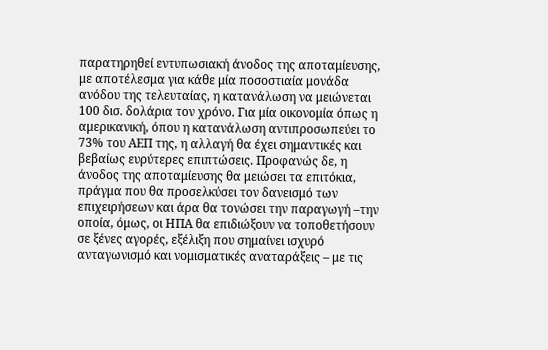παρατηρηθεί εντυπωσιακή άνοδος της αποταμίευσης, με αποτέλεσμα για κάθε μία ποσοστιαία μονάδα ανόδου της τελευταίας, η κατανάλωση να μειώνεται 100 δισ. δολάρια τον χρόνο. Για μία οικονομία όπως η αμερικανική, όπου η κατανάλωση αντιπροσωπεύει το 73% του ΑΕΠ της, η αλλαγή θα έχει σημαντικές και βεβαίως ευρύτερες επιπτώσεις. Προφανώς δε, η άνοδος της αποταμίευσης θα μειώσει τα επιτόκια, πράγμα που θα προσελκύσει τον δανεισμό των επιχειρήσεων και άρα θα τονώσει την παραγωγή –την οποία, όμως, οι ΗΠΑ θα επιδιώξουν να τοποθετήσουν σε ξένες αγορές, εξέλιξη που σημαίνει ισχυρό ανταγωνισμό και νομισματικές αναταράξεις – με τις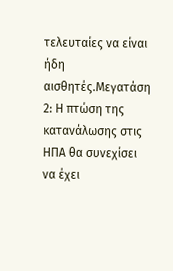τελευταίες να είναι ήδη αισθητές.Μεγατάση 2: Η πτώση της κατανάλωσης στις ΗΠΑ θα συνεχίσει να έχει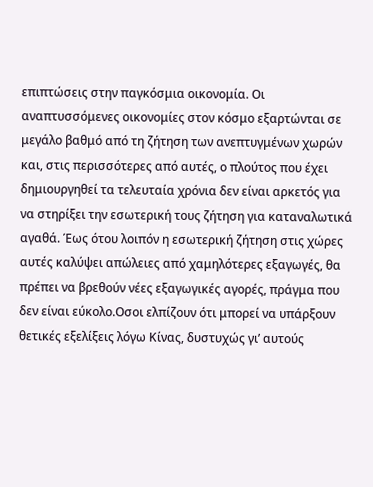επιπτώσεις στην παγκόσμια οικονομία. Οι αναπτυσσόμενες οικονομίες στον κόσμο εξαρτώνται σε μεγάλο βαθμό από τη ζήτηση των ανεπτυγμένων χωρών και, στις περισσότερες από αυτές, ο πλούτος που έχει δημιουργηθεί τα τελευταία χρόνια δεν είναι αρκετός για να στηρίξει την εσωτερική τους ζήτηση για καταναλωτικά αγαθά. Έως ότου λοιπόν η εσωτερική ζήτηση στις χώρες αυτές καλύψει απώλειες από χαμηλότερες εξαγωγές, θα πρέπει να βρεθούν νέες εξαγωγικές αγορές, πράγμα που δεν είναι εύκολο.Οσοι ελπίζουν ότι μπορεί να υπάρξουν θετικές εξελίξεις λόγω Κίνας, δυστυχώς γι’ αυτούς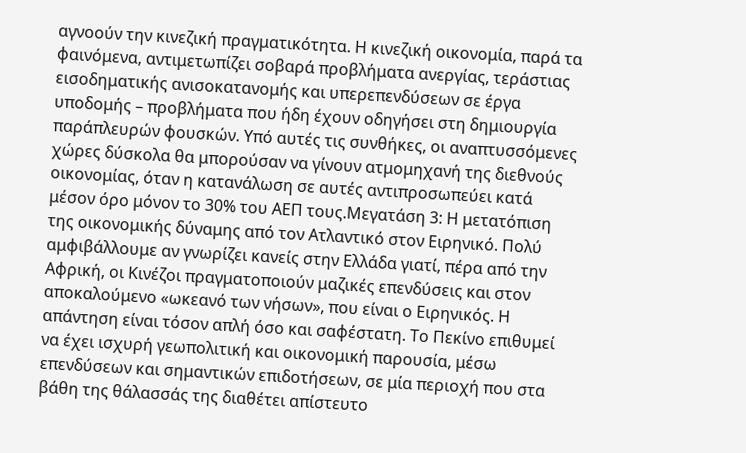αγνοούν την κινεζική πραγματικότητα. Η κινεζική οικονομία, παρά τα φαινόμενα, αντιμετωπίζει σοβαρά προβλήματα ανεργίας, τεράστιας εισοδηματικής ανισοκατανομής και υπερεπενδύσεων σε έργα υποδομής – προβλήματα που ήδη έχουν οδηγήσει στη δημιουργία παράπλευρών φουσκών. Υπό αυτές τις συνθήκες, οι αναπτυσσόμενες χώρες δύσκολα θα μπορούσαν να γίνουν ατμομηχανή της διεθνούς οικονομίας, όταν η κατανάλωση σε αυτές αντιπροσωπεύει κατά μέσον όρο μόνον το 30% του ΑΕΠ τους.Μεγατάση 3: Η μετατόπιση της οικονομικής δύναμης από τον Ατλαντικό στον Ειρηνικό. Πολύ αμφιβάλλουμε αν γνωρίζει κανείς στην Ελλάδα γιατί, πέρα από την Αφρική, οι Κινέζοι πραγματοποιούν μαζικές επενδύσεις και στον αποκαλούμενο «ωκεανό των νήσων», που είναι ο Ειρηνικός. Η απάντηση είναι τόσον απλή όσο και σαφέστατη. Το Πεκίνο επιθυμεί να έχει ισχυρή γεωπολιτική και οικονομική παρουσία, μέσω επενδύσεων και σημαντικών επιδοτήσεων, σε μία περιοχή που στα βάθη της θάλασσάς της διαθέτει απίστευτο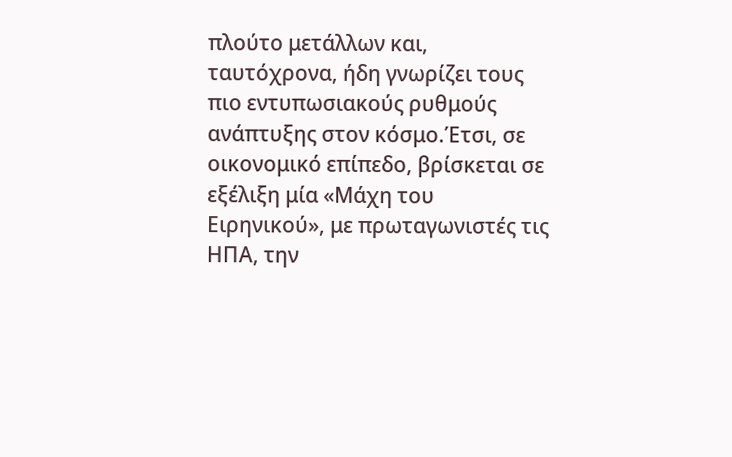πλούτο μετάλλων και, ταυτόχρονα, ήδη γνωρίζει τους πιο εντυπωσιακούς ρυθμούς ανάπτυξης στον κόσμο.Έτσι, σε οικονομικό επίπεδο, βρίσκεται σε εξέλιξη μία «Μάχη του Ειρηνικού», με πρωταγωνιστές τις ΗΠΑ, την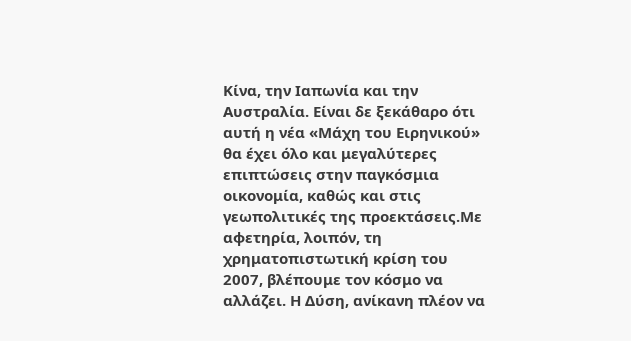Κίνα, την Ιαπωνία και την Αυστραλία. Είναι δε ξεκάθαρο ότι αυτή η νέα «Μάχη του Ειρηνικού» θα έχει όλο και μεγαλύτερες επιπτώσεις στην παγκόσμια οικονομία, καθώς και στις γεωπολιτικές της προεκτάσεις.Με αφετηρία, λοιπόν, τη χρηματοπιστωτική κρίση του 2007, βλέπουμε τον κόσμο να αλλάζει. Η Δύση, ανίκανη πλέον να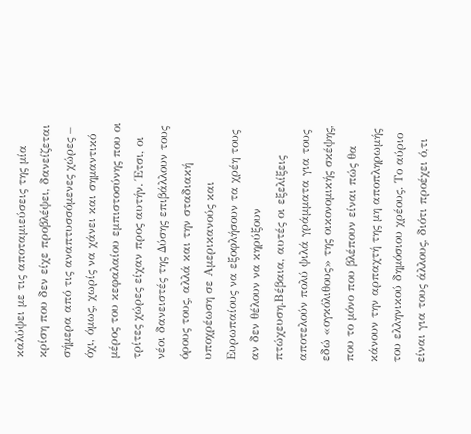καλύψει με τις αποταμιεύσεις της μία κρίση που δεν είχε προβλέψει, δανείζεται σήμερα από τις αναπτυσσόμενες χώρες – όχι, όμως, χωρίς να χάνει και σημαντικό μέρος του κεφαλαίου εμπιστοσύνης που οι τρίτες χώρες είχαν προς αυτήν. Έτσι, οι νέοι δανειστές της Δύσης επιβάλλουν τους όρους τους, αλλά και την σταδιακή υποχρέωση σε Αμερικανούς και Ευρωπαίους να εξοφλήσουν τα χρέη τους αν δεν θέλουν να κηρύξουν πτώχευση.Βέβαια, αυτές οι εξελίξεις αποτελούν πολύ ψιλά γράμματα για τους εδώ «ογκόλιθους» της οικονομικής σκέψης, που το μόνο που βλέπουν είναι πώς θα κάνουν την αρπαχτή της μη αποπληρωμής του ελληνικού δημόσιου χρέους. Το αύριο είναι για τους άλλους, διότι προέχει ό,τι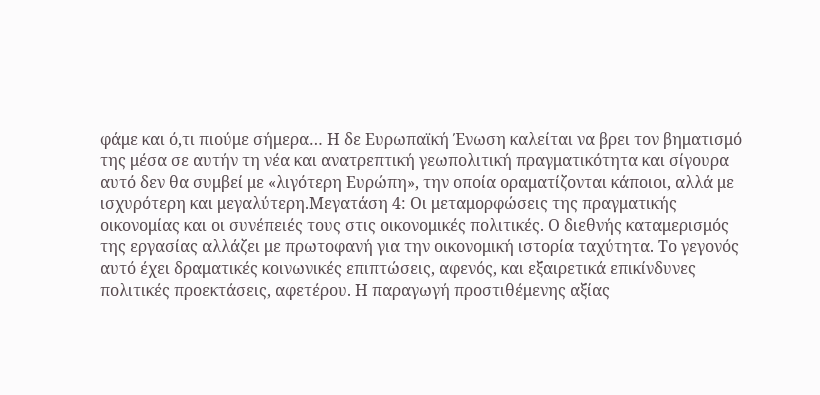φάμε και ό,τι πιούμε σήμερα… Η δε Ευρωπαϊκή Ένωση καλείται να βρει τον βηματισμό της μέσα σε αυτήν τη νέα και ανατρεπτική γεωπολιτική πραγματικότητα και σίγουρα αυτό δεν θα συμβεί με «λιγότερη Ευρώπη», την οποία οραματίζονται κάποιοι, αλλά με ισχυρότερη και μεγαλύτερη.Μεγατάση 4: Οι μεταμορφώσεις της πραγματικής οικονομίας και οι συνέπειές τους στις οικονομικές πολιτικές. Ο διεθνής καταμερισμός της εργασίας αλλάζει με πρωτοφανή για την οικονομική ιστορία ταχύτητα. Το γεγονός αυτό έχει δραματικές κοινωνικές επιπτώσεις, αφενός, και εξαιρετικά επικίνδυνες πολιτικές προεκτάσεις, αφετέρου. Η παραγωγή προστιθέμενης αξίας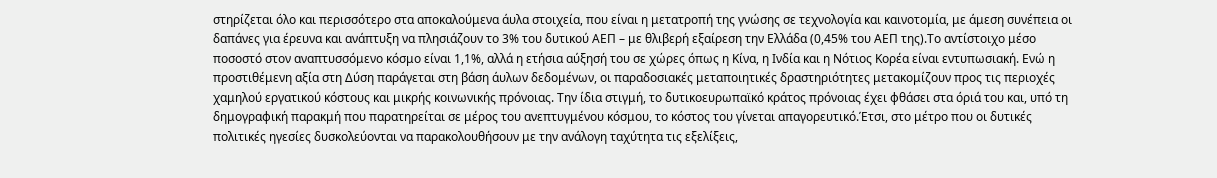στηρίζεται όλο και περισσότερο στα αποκαλούμενα άυλα στοιχεία, που είναι η μετατροπή της γνώσης σε τεχνολογία και καινοτομία, με άμεση συνέπεια οι δαπάνες για έρευνα και ανάπτυξη να πλησιάζουν το 3% του δυτικού ΑΕΠ – με θλιβερή εξαίρεση την Ελλάδα (0,45% του ΑΕΠ της).Το αντίστοιχο μέσο ποσοστό στον αναπτυσσόμενο κόσμο είναι 1,1%, αλλά η ετήσια αύξησή του σε χώρες όπως η Κίνα, η Ινδία και η Νότιος Κορέα είναι εντυπωσιακή. Ενώ η προστιθέμενη αξία στη Δύση παράγεται στη βάση άυλων δεδομένων, οι παραδοσιακές μεταποιητικές δραστηριότητες μετακομίζουν προς τις περιοχές χαμηλού εργατικού κόστους και μικρής κοινωνικής πρόνοιας. Την ίδια στιγμή, το δυτικοευρωπαϊκό κράτος πρόνοιας έχει φθάσει στα όριά του και, υπό τη δημογραφική παρακμή που παρατηρείται σε μέρος του ανεπτυγμένου κόσμου, το κόστος του γίνεται απαγορευτικό.Έτσι, στο μέτρο που οι δυτικές πολιτικές ηγεσίες δυσκολεύονται να παρακολουθήσουν με την ανάλογη ταχύτητα τις εξελίξεις,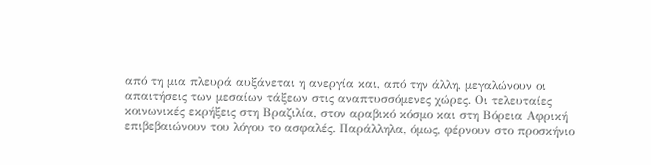από τη μια πλευρά αυξάνεται η ανεργία και, από την άλλη, μεγαλώνουν οι απαιτήσεις των μεσαίων τάξεων στις αναπτυσσόμενες χώρες. Οι τελευταίες κοινωνικές εκρήξεις στη Βραζιλία, στον αραβικό κόσμο και στη Βόρεια Αφρική επιβεβαιώνουν του λόγου το ασφαλές. Παράλληλα, όμως, φέρνουν στο προσκήνιο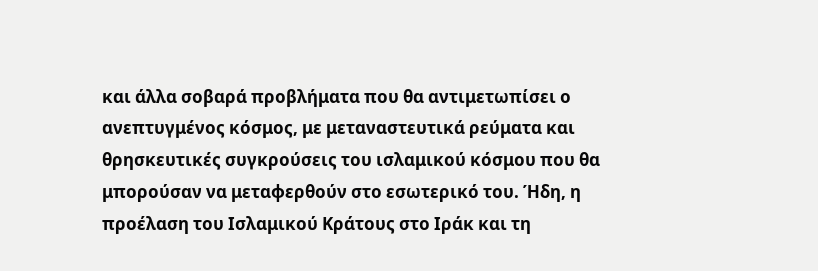και άλλα σοβαρά προβλήματα που θα αντιμετωπίσει ο ανεπτυγμένος κόσμος, με μεταναστευτικά ρεύματα και θρησκευτικές συγκρούσεις του ισλαμικού κόσμου που θα μπορούσαν να μεταφερθούν στο εσωτερικό του. Ήδη, η προέλαση του Ισλαμικού Κράτους στο Ιράκ και τη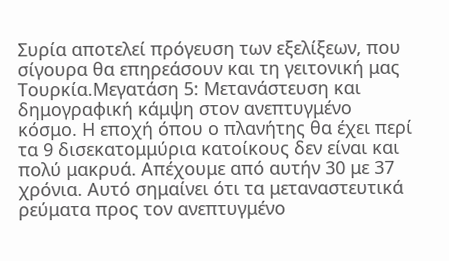Συρία αποτελεί πρόγευση των εξελίξεων, που σίγουρα θα επηρεάσουν και τη γειτονική μας Τουρκία.Μεγατάση 5: Μετανάστευση και δημογραφική κάμψη στον ανεπτυγμένο κόσμο. Η εποχή όπου ο πλανήτης θα έχει περί τα 9 δισεκατομμύρια κατοίκους δεν είναι και πολύ μακρυά. Απέχουμε από αυτήν 30 με 37 χρόνια. Αυτό σημαίνει ότι τα μεταναστευτικά ρεύματα προς τον ανεπτυγμένο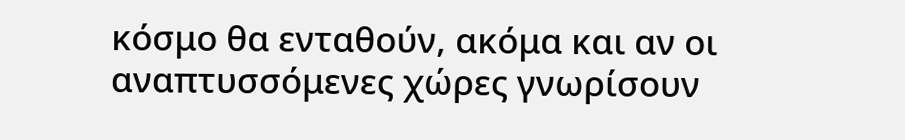κόσμο θα ενταθούν, ακόμα και αν οι αναπτυσσόμενες χώρες γνωρίσουν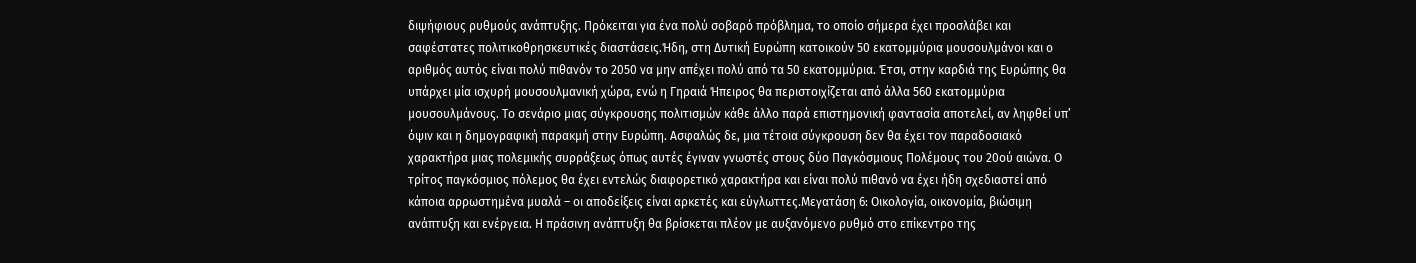διψήφιους ρυθμούς ανάπτυξης. Πρόκειται για ένα πολύ σοβαρό πρόβλημα, το οποίο σήμερα έχει προσλάβει και σαφέστατες πολιτικοθρησκευτικές διαστάσεις.Ήδη, στη Δυτική Ευρώπη κατοικούν 50 εκατομμύρια μουσουλμάνοι και ο αριθμός αυτός είναι πολύ πιθανόν το 2050 να μην απέχει πολύ από τα 50 εκατομμύρια. Έτσι, στην καρδιά της Ευρώπης θα υπάρχει μία ισχυρή μουσουλμανική χώρα, ενώ η Γηραιά Ήπειρος θα περιστοιχίζεται από άλλα 560 εκατομμύρια μουσουλμάνους. Το σενάριο μιας σύγκρουσης πολιτισμών κάθε άλλο παρά επιστημονική φαντασία αποτελεί, αν ληφθεί υπ’ όψιν και η δημογραφική παρακμή στην Ευρώπη. Ασφαλώς δε, μια τέτοια σύγκρουση δεν θα έχει τον παραδοσιακό χαρακτήρα μιας πολεμικής συρράξεως όπως αυτές έγιναν γνωστές στους δύο Παγκόσμιους Πολέμους του 20ού αιώνα. Ο τρίτος παγκόσμιος πόλεμος θα έχει εντελώς διαφορετικό χαρακτήρα και είναι πολύ πιθανό να έχει ήδη σχεδιαστεί από κάποια αρρωστημένα μυαλά – οι αποδείξεις είναι αρκετές και εύγλωττες.Μεγατάση 6: Οικολογία, οικονομία, βιώσιμη ανάπτυξη και ενέργεια. Η πράσινη ανάπτυξη θα βρίσκεται πλέον με αυξανόμενο ρυθμό στο επίκεντρο της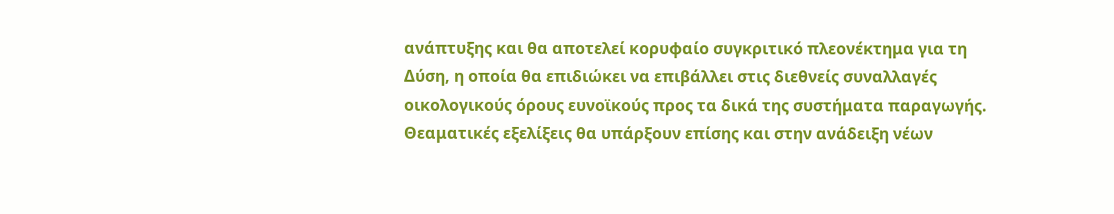ανάπτυξης και θα αποτελεί κορυφαίο συγκριτικό πλεονέκτημα για τη Δύση, η οποία θα επιδιώκει να επιβάλλει στις διεθνείς συναλλαγές οικολογικούς όρους ευνοϊκούς προς τα δικά της συστήματα παραγωγής. Θεαματικές εξελίξεις θα υπάρξουν επίσης και στην ανάδειξη νέων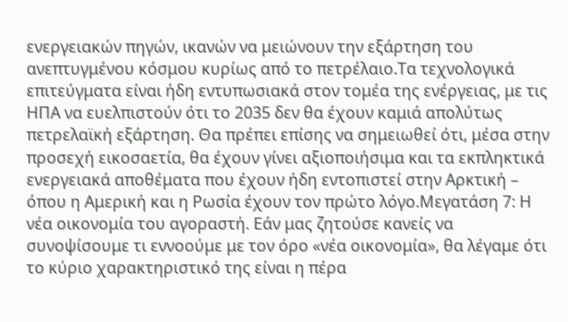ενεργειακών πηγών, ικανών να μειώνουν την εξάρτηση του ανεπτυγμένου κόσμου κυρίως από το πετρέλαιο.Τα τεχνολογικά επιτεύγματα είναι ήδη εντυπωσιακά στον τομέα της ενέργειας, με τις ΗΠΑ να ευελπιστούν ότι το 2035 δεν θα έχουν καμιά απολύτως πετρελαϊκή εξάρτηση. Θα πρέπει επίσης να σημειωθεί ότι, μέσα στην προσεχή εικοσαετία, θα έχουν γίνει αξιοποιήσιμα και τα εκπληκτικά ενεργειακά αποθέματα που έχουν ήδη εντοπιστεί στην Αρκτική – όπου η Αμερική και η Ρωσία έχουν τον πρώτο λόγο.Μεγατάση 7: Η νέα οικονομία του αγοραστή. Εάν μας ζητούσε κανείς να συνοψίσουμε τι εννοούμε με τον όρο «νέα οικονομία», θα λέγαμε ότι το κύριο χαρακτηριστικό της είναι η πέρα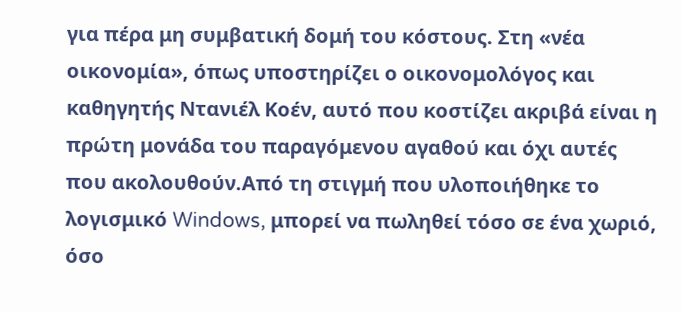για πέρα μη συμβατική δομή του κόστους. Στη «νέα οικονομία», όπως υποστηρίζει ο οικονομολόγος και καθηγητής Ντανιέλ Κοέν, αυτό που κοστίζει ακριβά είναι η πρώτη μονάδα του παραγόμενου αγαθού και όχι αυτές που ακολουθούν.Από τη στιγμή που υλοποιήθηκε το λογισμικό Windows, μπορεί να πωληθεί τόσο σε ένα χωριό, όσο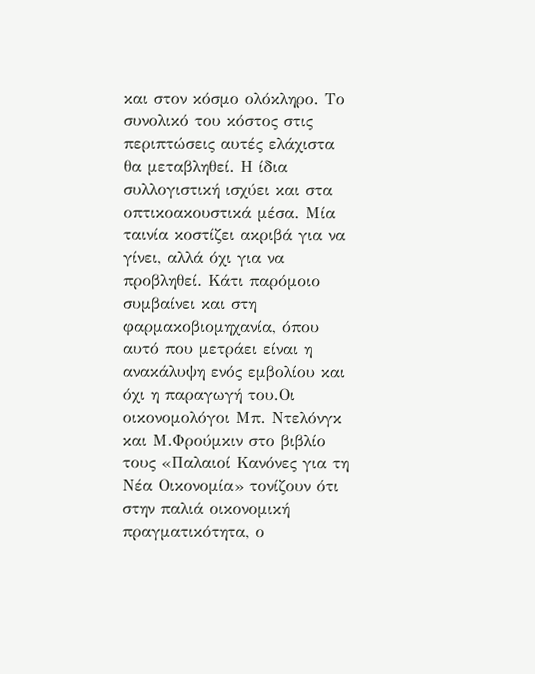και στον κόσμο ολόκληρο. Το συνολικό του κόστος στις περιπτώσεις αυτές ελάχιστα θα μεταβληθεί. Η ίδια συλλογιστική ισχύει και στα οπτικοακουστικά μέσα. Μία ταινία κοστίζει ακριβά για να γίνει, αλλά όχι για να προβληθεί. Κάτι παρόμοιο συμβαίνει και στη φαρμακοβιομηχανία, όπου αυτό που μετράει είναι η ανακάλυψη ενός εμβολίου και όχι η παραγωγή του.Οι οικονομολόγοι Μπ. Ντελόνγκ και Μ.Φρούμκιν στο βιβλίο τους «Παλαιοί Κανόνες για τη Νέα Οικονομία» τονίζουν ότι στην παλιά οικονομική πραγματικότητα, ο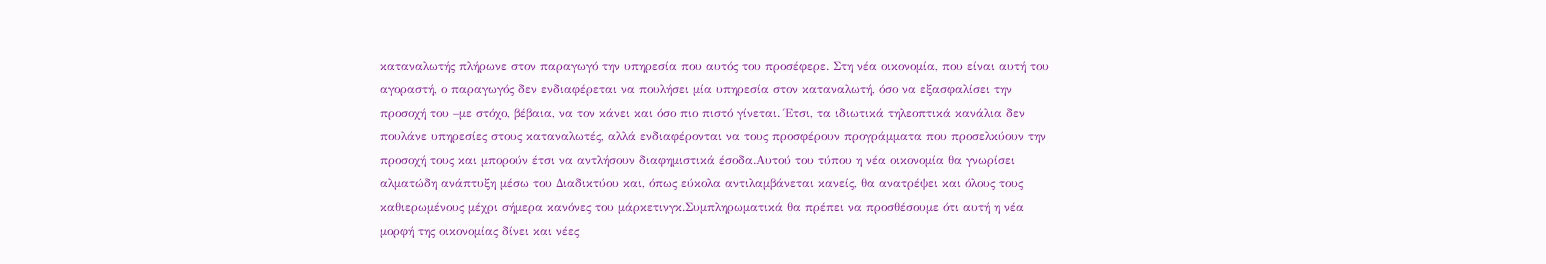καταναλωτής πλήρωνε στον παραγωγό την υπηρεσία που αυτός του προσέφερε. Στη νέα οικονομία, που είναι αυτή του αγοραστή, ο παραγωγός δεν ενδιαφέρεται να πουλήσει μία υπηρεσία στον καταναλωτή, όσο να εξασφαλίσει την προσοχή του –με στόχο, βέβαια, να τον κάνει και όσο πιο πιστό γίνεται. Έτσι, τα ιδιωτικά τηλεοπτικά κανάλια δεν πουλάνε υπηρεσίες στους καταναλωτές, αλλά ενδιαφέρονται να τους προσφέρουν προγράμματα που προσελκύουν την προσοχή τους και μπορούν έτσι να αντλήσουν διαφημιστικά έσοδα.Αυτού του τύπου η νέα οικονομία θα γνωρίσει αλματώδη ανάπτυξη μέσω του Διαδικτύου και, όπως εύκολα αντιλαμβάνεται κανείς, θα ανατρέψει και όλους τους καθιερωμένους μέχρι σήμερα κανόνες του μάρκετινγκ.Συμπληρωματικά θα πρέπει να προσθέσουμε ότι αυτή η νέα μορφή της οικονομίας δίνει και νέες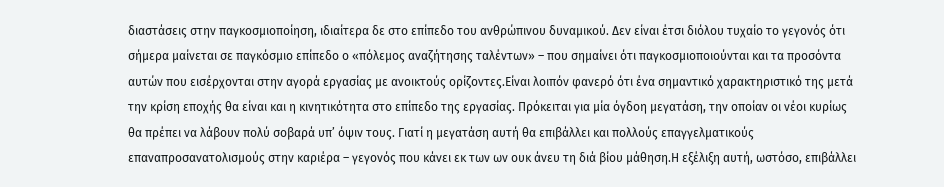διαστάσεις στην παγκοσμιοποίηση, ιδιαίτερα δε στο επίπεδο του ανθρώπινου δυναμικού. Δεν είναι έτσι διόλου τυχαίο το γεγονός ότι σήμερα μαίνεται σε παγκόσμιο επίπεδο ο «πόλεμος αναζήτησης ταλέντων» – που σημαίνει ότι παγκοσμιοποιούνται και τα προσόντα αυτών που εισέρχονται στην αγορά εργασίας με ανοικτούς ορίζοντες.Είναι λοιπόν φανερό ότι ένα σημαντικό χαρακτηριστικό της μετά την κρίση εποχής θα είναι και η κινητικότητα στο επίπεδο της εργασίας. Πρόκειται για μία όγδοη μεγατάση, την οποίαν οι νέοι κυρίως θα πρέπει να λάβουν πολύ σοβαρά υπ’ όψιν τους. Γιατί η μεγατάση αυτή θα επιβάλλει και πολλούς επαγγελματικούς επαναπροσανατολισμούς στην καριέρα – γεγονός που κάνει εκ των ων ουκ άνευ τη διά βίου μάθηση.Η εξέλιξη αυτή, ωστόσο, επιβάλλει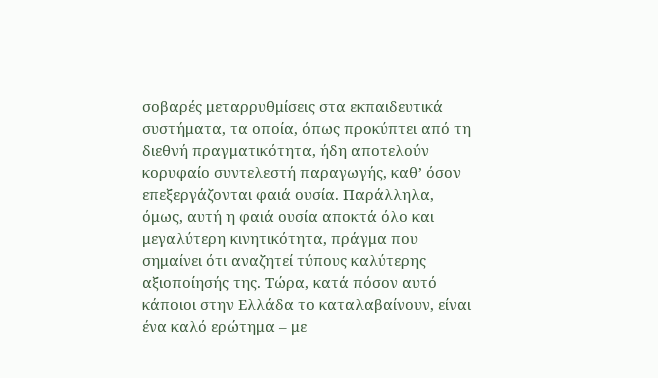σοβαρές μεταρρυθμίσεις στα εκπαιδευτικά συστήματα, τα οποία, όπως προκύπτει από τη διεθνή πραγματικότητα, ήδη αποτελούν κορυφαίο συντελεστή παραγωγής, καθ’ όσον επεξεργάζονται φαιά ουσία. Παράλληλα, όμως, αυτή η φαιά ουσία αποκτά όλο και μεγαλύτερη κινητικότητα, πράγμα που σημαίνει ότι αναζητεί τύπους καλύτερης αξιοποίησής της. Τώρα, κατά πόσον αυτό κάποιοι στην Ελλάδα το καταλαβαίνουν, είναι ένα καλό ερώτημα – με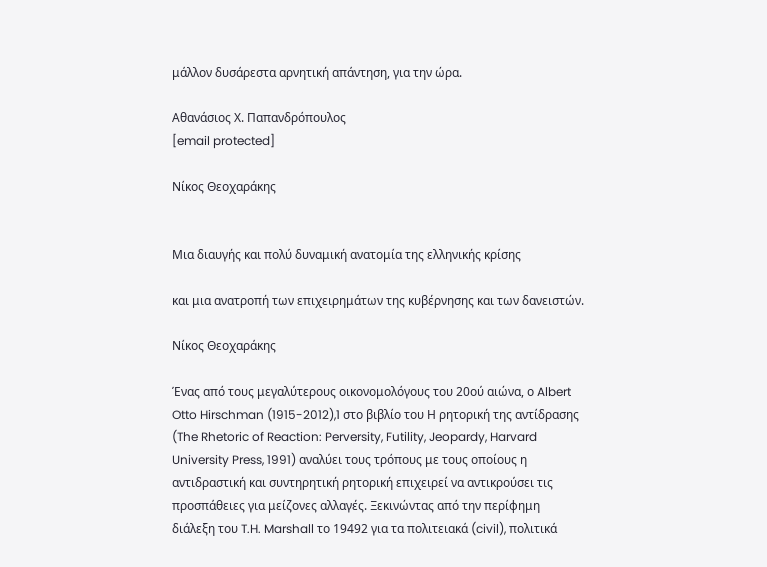μάλλον δυσάρεστα αρνητική απάντηση, για την ώρα.

Αθανάσιος Χ. Παπανδρόπουλος
[email protected]

Νίκος Θεοχαράκης


Μια διαυγής και πολύ δυναμική ανατομία της ελληνικής κρίσης

και μια ανατροπή των επιχειρημάτων της κυβέρνησης και των δανειστών.

Νίκος Θεοχαράκης

Ένας από τους μεγαλύτερους οικονομολόγους του 20ού αιώνα, ο Albert Otto Hirschman (1915-2012),1 στο βιβλίο του Η ρητορική της αντίδρασης (The Rhetoric of Reaction: Perversity, Futility, Jeopardy, Harvard University Press, 1991) αναλύει τους τρόπους με τους οποίους η αντιδραστική και συντηρητική ρητορική επιχειρεί να αντικρούσει τις προσπάθειες για μείζονες αλλαγές. Ξεκινώντας από την περίφημη διάλεξη του T.H. Marshall το 19492 για τα πολιτειακά (civil), πολιτικά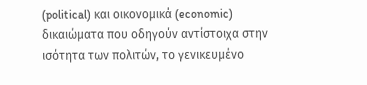(political) και οικονομικά (economic) δικαιώματα που οδηγούν αντίστοιχα στην ισότητα των πολιτών, το γενικευμένο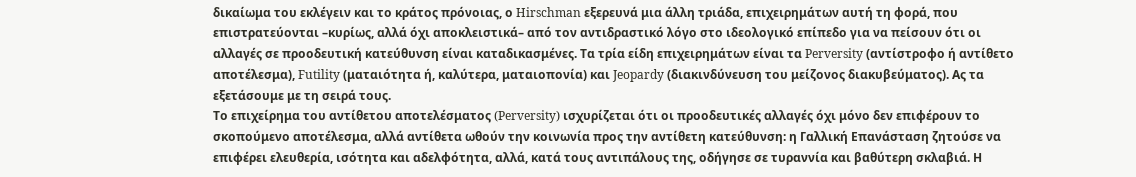δικαίωμα του εκλέγειν και το κράτος πρόνοιας, ο Hirschman εξερευνά μια άλλη τριάδα, επιχειρημάτων αυτή τη φορά, που επιστρατεύονται –κυρίως, αλλά όχι αποκλειστικά– από τον αντιδραστικό λόγο στο ιδεολογικό επίπεδο για να πείσουν ότι οι αλλαγές σε προοδευτική κατεύθυνση είναι καταδικασμένες. Τα τρία είδη επιχειρημάτων είναι τα Perversity (αντίστροφο ή αντίθετο αποτέλεσμα), Futility (ματαιότητα ή, καλύτερα, ματαιοπονία) και Jeopardy (διακινδύνευση του μείζονος διακυβεύματος). Ας τα εξετάσουμε με τη σειρά τους.
Το επιχείρημα του αντίθετου αποτελέσματος (Perversity) ισχυρίζεται ότι οι προοδευτικές αλλαγές όχι μόνο δεν επιφέρουν το σκοπούμενο αποτέλεσμα, αλλά αντίθετα ωθούν την κοινωνία προς την αντίθετη κατεύθυνση: η Γαλλική Επανάσταση ζητούσε να επιφέρει ελευθερία, ισότητα και αδελφότητα, αλλά, κατά τους αντιπάλους της, οδήγησε σε τυραννία και βαθύτερη σκλαβιά. Η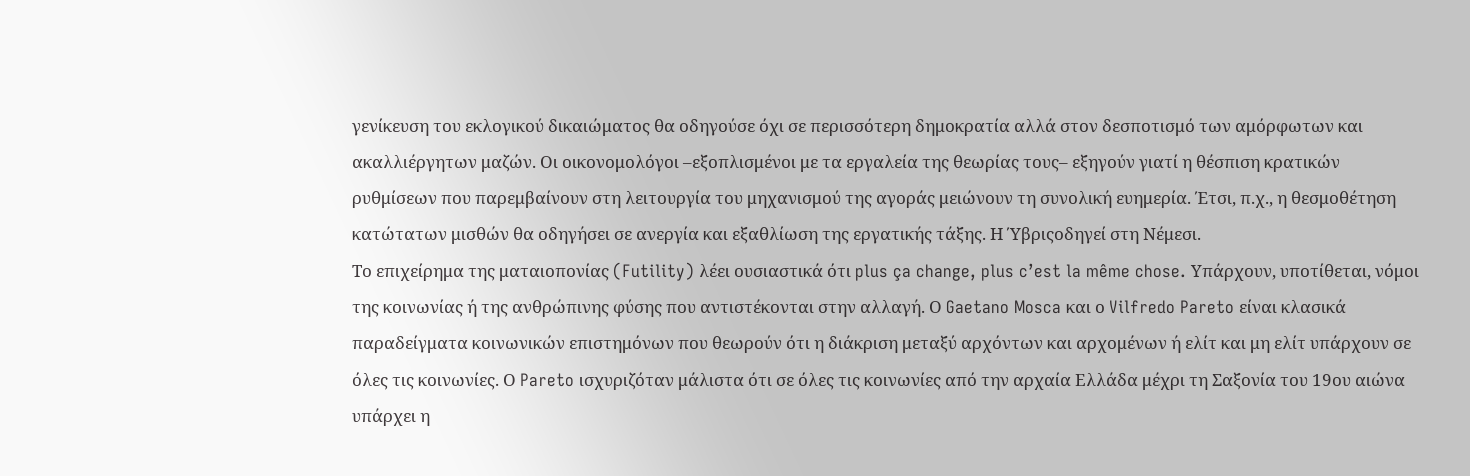γενίκευση του εκλογικού δικαιώματος θα οδηγούσε όχι σε περισσότερη δημοκρατία αλλά στον δεσποτισμό των αμόρφωτων και ακαλλιέργητων μαζών. Οι οικονομολόγοι –εξοπλισμένοι με τα εργαλεία της θεωρίας τους– εξηγούν γιατί η θέσπιση κρατικών ρυθμίσεων που παρεμβαίνουν στη λειτουργία του μηχανισμού της αγοράς μειώνουν τη συνολική ευημερία. Έτσι, π.χ., η θεσμοθέτηση κατώτατων μισθών θα οδηγήσει σε ανεργία και εξαθλίωση της εργατικής τάξης. Η Ύβριςοδηγεί στη Νέμεσι.
Το επιχείρημα της ματαιοπονίας (Futility) λέει ουσιαστικά ότι plus ça change, plus c’est la même chose. Υπάρχουν, υποτίθεται, νόμοι της κοινωνίας ή της ανθρώπινης φύσης που αντιστέκονται στην αλλαγή. Ο Gaetano Mosca και ο Vilfredo Pareto είναι κλασικά παραδείγματα κοινωνικών επιστημόνων που θεωρούν ότι η διάκριση μεταξύ αρχόντων και αρχομένων ή ελίτ και μη ελίτ υπάρχουν σε όλες τις κοινωνίες. Ο Pareto ισχυριζόταν μάλιστα ότι σε όλες τις κοινωνίες από την αρχαία Ελλάδα μέχρι τη Σαξονία του 19ου αιώνα υπάρχει η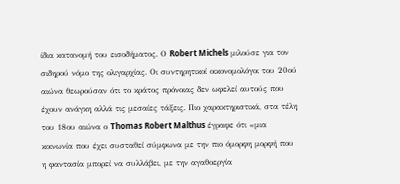ίδια κατανομή του εισοδήματος. Ο Robert Michels μιλούσε για τον σιδηρού νόμο της ολιγαρχίας. Οι συντηρητικοί οικονομολόγοι του 20ού αιώνα θεωρούσαν ότι το κράτος πρόνοιας δεν ωφελεί αυτούς που έχουν ανάγκη αλλά τις μεσαίες τάξεις. Πιο χαρακτηριστικά, στα τέλη του 18ου αιώνα ο Thomas Robert Malthus έγραφε ότι «μια κοινωνία που έχει συσταθεί σύμφωνα με την πιο όμορφη μορφή που η φαντασία μπορεί να συλλάβει, με την αγαθοεργία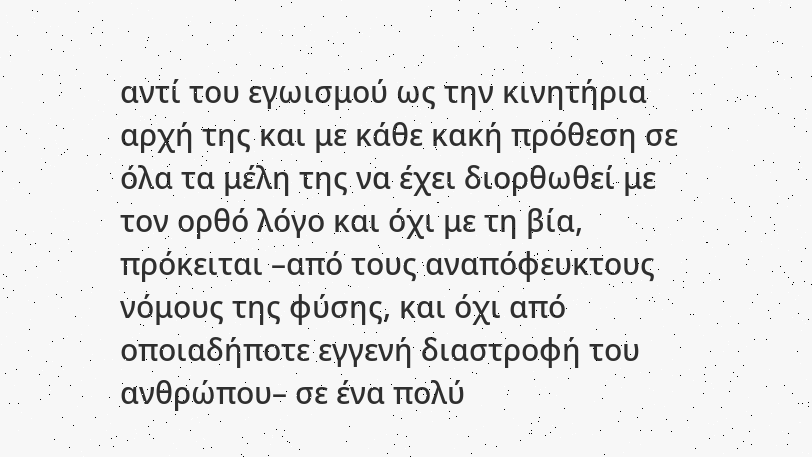αντί του εγωισμού ως την κινητήρια αρχή της και με κάθε κακή πρόθεση σε όλα τα μέλη της να έχει διορθωθεί με τον ορθό λόγο και όχι με τη βία, πρόκειται –από τους αναπόφευκτους νόμους της φύσης, και όχι από οποιαδήποτε εγγενή διαστροφή του ανθρώπου– σε ένα πολύ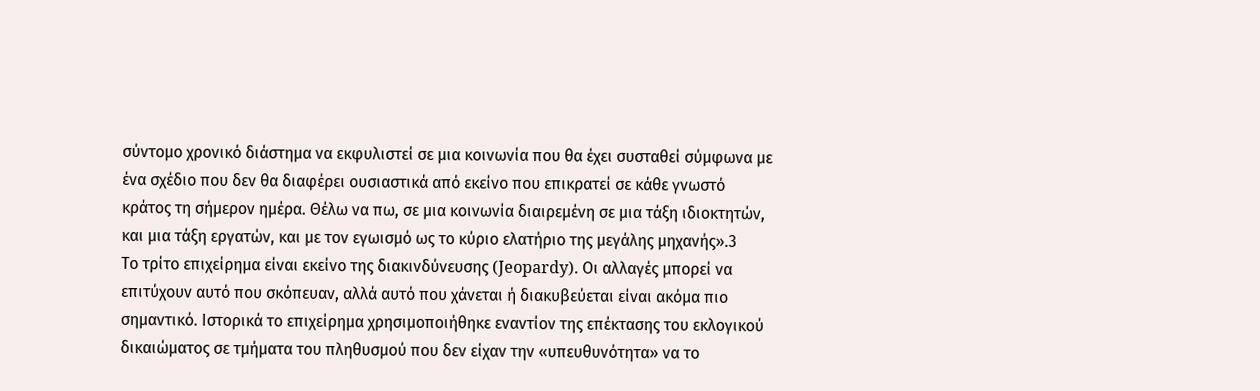σύντομο χρονικό διάστημα να εκφυλιστεί σε μια κοινωνία που θα έχει συσταθεί σύμφωνα με ένα σχέδιο που δεν θα διαφέρει ουσιαστικά από εκείνο που επικρατεί σε κάθε γνωστό κράτος τη σήμερον ημέρα. Θέλω να πω, σε μια κοινωνία διαιρεμένη σε μια τάξη ιδιοκτητών, και μια τάξη εργατών, και με τον εγωισμό ως το κύριο ελατήριο της μεγάλης μηχανής».3
Το τρίτο επιχείρημα είναι εκείνο της διακινδύνευσης (Jeopardy). Οι αλλαγές μπορεί να επιτύχουν αυτό που σκόπευαν, αλλά αυτό που χάνεται ή διακυβεύεται είναι ακόμα πιο σημαντικό. Ιστορικά το επιχείρημα χρησιμοποιήθηκε εναντίον της επέκτασης του εκλογικού δικαιώματος σε τμήματα του πληθυσμού που δεν είχαν την «υπευθυνότητα» να το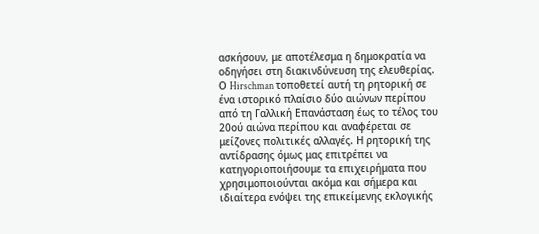ασκήσουν, με αποτέλεσμα η δημοκρατία να οδηγήσει στη διακινδύνευση της ελευθερίας.
Ο Hirschman τοποθετεί αυτή τη ρητορική σε ένα ιστορικό πλαίσιο δύο αιώνων περίπου από τη Γαλλική Επανάσταση έως το τέλος του 20ού αιώνα περίπου και αναφέρεται σε μείζονες πολιτικές αλλαγές. Η ρητορική της αντίδρασης όμως μας επιτρέπει να κατηγοριοποιήσουμε τα επιχειρήματα που χρησιμοποιούνται ακόμα και σήμερα και ιδιαίτερα ενόψει της επικείμενης εκλογικής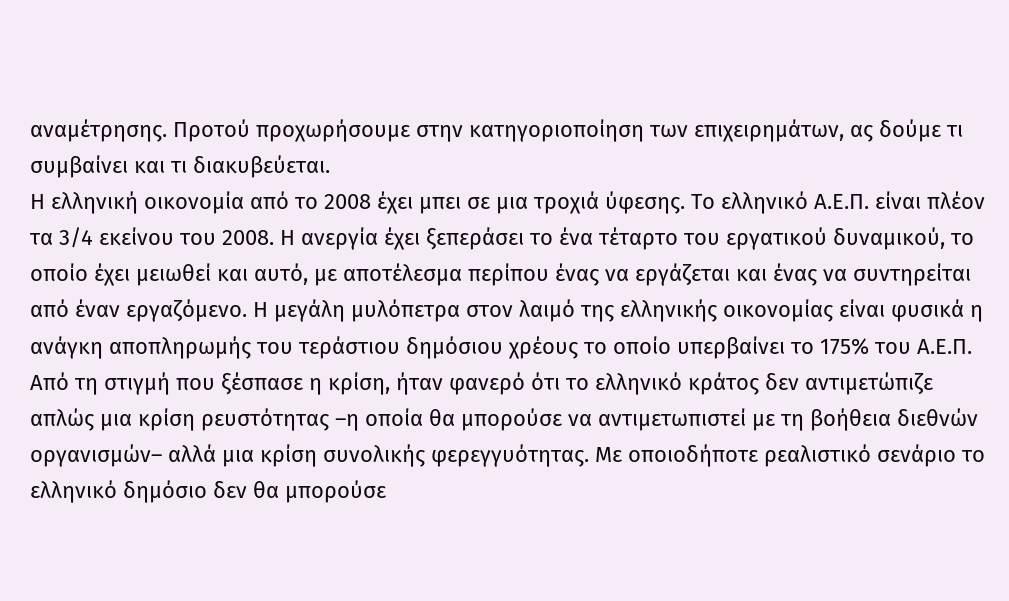αναμέτρησης. Προτού προχωρήσουμε στην κατηγοριοποίηση των επιχειρημάτων, ας δούμε τι συμβαίνει και τι διακυβεύεται.
Η ελληνική οικονομία από το 2008 έχει μπει σε μια τροχιά ύφεσης. Το ελληνικό Α.Ε.Π. είναι πλέον τα 3/4 εκείνου του 2008. Η ανεργία έχει ξεπεράσει το ένα τέταρτο του εργατικού δυναμικού, το οποίο έχει μειωθεί και αυτό, με αποτέλεσμα περίπου ένας να εργάζεται και ένας να συντηρείται από έναν εργαζόμενο. Η μεγάλη μυλόπετρα στον λαιμό της ελληνικής οικονομίας είναι φυσικά η ανάγκη αποπληρωμής του τεράστιου δημόσιου χρέους το οποίο υπερβαίνει το 175% του Α.Ε.Π. Από τη στιγμή που ξέσπασε η κρίση, ήταν φανερό ότι το ελληνικό κράτος δεν αντιμετώπιζε απλώς μια κρίση ρευστότητας –η οποία θα μπορούσε να αντιμετωπιστεί με τη βοήθεια διεθνών οργανισμών– αλλά μια κρίση συνολικής φερεγγυότητας. Με οποιοδήποτε ρεαλιστικό σενάριο το ελληνικό δημόσιο δεν θα μπορούσε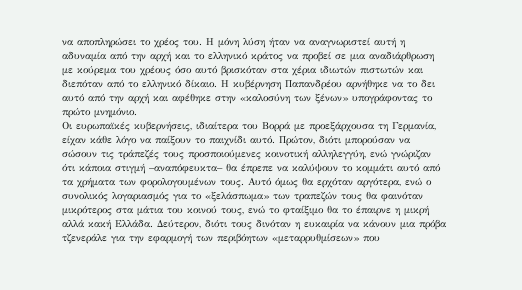να αποπληρώσει το χρέος του. Η μόνη λύση ήταν να αναγνωριστεί αυτή η αδυναμία από την αρχή και το ελληνικό κράτος να προβεί σε μια αναδιάρθρωση με κούρεμα του χρέους όσο αυτό βρισκόταν στα χέρια ιδιωτών πιστωτών και διεπόταν από το ελληνικό δίκαιο. Η κυβέρνηση Παπανδρέου αρνήθηκε να το δει αυτό από την αρχή και αφέθηκε στην «καλοσύνη των ξένων» υπογράφοντας το πρώτο μνημόνιο.
Οι ευρωπαϊκές κυβερνήσεις, ιδιαίτερα του Βορρά με προεξάρχουσα τη Γερμανία, είχαν κάθε λόγο να παίξουν το παιχνίδι αυτό. Πρώτον, διότι μπορούσαν να σώσουν τις τράπεζές τους προσποιούμενες κοινοτική αλληλεγγύη, ενώ γνώριζαν ότι κάποια στιγμή –αναπόφευκτα– θα έπρεπε να καλύψουν το κομμάτι αυτό από τα χρήματα των φορολογουμένων τους. Αυτό όμως θα ερχόταν αργότερα, ενώ ο συνολικός λογαριασμός για το «ξελάσπωμα» των τραπεζών τους θα φαινόταν μικρότερος στα μάτια του κοινού τους, ενώ το φταίξιμο θα το έπαιρνε η μικρή αλλά κακή Ελλάδα. Δεύτερον, διότι τους δινόταν η ευκαιρία να κάνουν μια πρόβα τζενεράλε για την εφαρμογή των περιβόητων «μεταρρυθμίσεων» που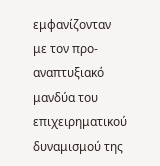εμφανίζονταν με τον προ-αναπτυξιακό μανδύα του επιχειρηματικού δυναμισμού της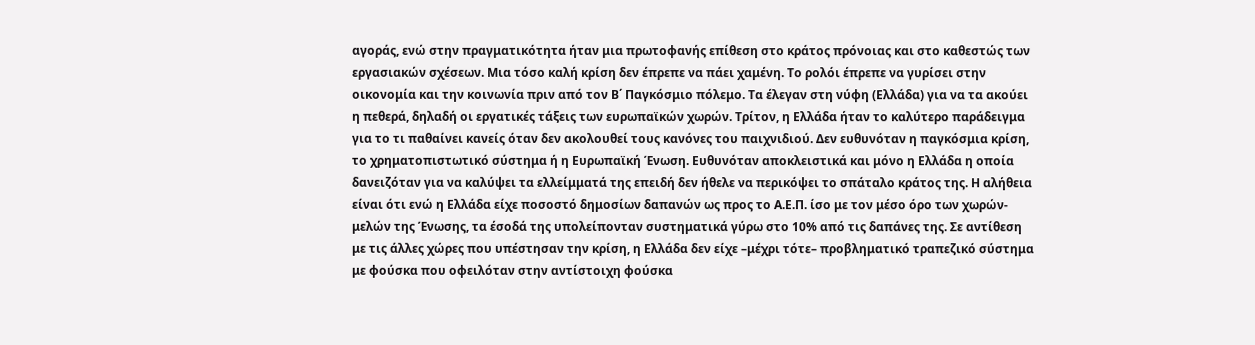αγοράς, ενώ στην πραγματικότητα ήταν μια πρωτοφανής επίθεση στο κράτος πρόνοιας και στο καθεστώς των εργασιακών σχέσεων. Μια τόσο καλή κρίση δεν έπρεπε να πάει χαμένη. Το ρολόι έπρεπε να γυρίσει στην οικονομία και την κοινωνία πριν από τον Β΄ Παγκόσμιο πόλεμο. Τα έλεγαν στη νύφη (Ελλάδα) για να τα ακούει η πεθερά, δηλαδή οι εργατικές τάξεις των ευρωπαϊκών χωρών. Τρίτον, η Ελλάδα ήταν το καλύτερο παράδειγμα για το τι παθαίνει κανείς όταν δεν ακολουθεί τους κανόνες του παιχνιδιού. Δεν ευθυνόταν η παγκόσμια κρίση, το χρηματοπιστωτικό σύστημα ή η Ευρωπαϊκή Ένωση. Ευθυνόταν αποκλειστικά και μόνο η Ελλάδα η οποία δανειζόταν για να καλύψει τα ελλείμματά της επειδή δεν ήθελε να περικόψει το σπάταλο κράτος της. Η αλήθεια είναι ότι ενώ η Ελλάδα είχε ποσοστό δημοσίων δαπανών ως προς το Α.Ε.Π. ίσο με τον μέσο όρο των χωρών-μελών της Ένωσης, τα έσοδά της υπολείπονταν συστηματικά γύρω στο 10% από τις δαπάνες της. Σε αντίθεση με τις άλλες χώρες που υπέστησαν την κρίση, η Ελλάδα δεν είχε –μέχρι τότε– προβληματικό τραπεζικό σύστημα με φούσκα που οφειλόταν στην αντίστοιχη φούσκα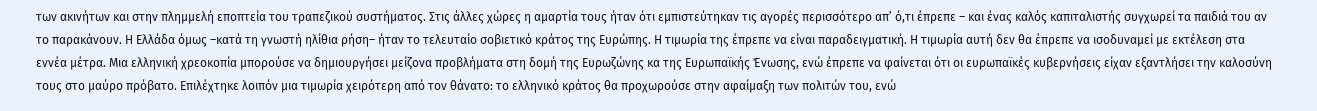των ακινήτων και στην πλημμελή εποπτεία του τραπεζικού συστήματος. Στις άλλες χώρες η αμαρτία τους ήταν ότι εμπιστεύτηκαν τις αγορές περισσότερο απ’ ό,τι έπρεπε – και ένας καλός καπιταλιστής συγχωρεί τα παιδιά του αν το παρακάνουν. Η Ελλάδα όμως –κατά τη γνωστή ηλίθια ρήση– ήταν το τελευταίο σοβιετικό κράτος της Ευρώπης. Η τιμωρία της έπρεπε να είναι παραδειγματική. Η τιμωρία αυτή δεν θα έπρεπε να ισοδυναμεί με εκτέλεση στα εννέα μέτρα. Μια ελληνική χρεοκοπία μπορούσε να δημιουργήσει μείζονα προβλήματα στη δομή της Ευρωζώνης κα της Ευρωπαϊκής Ένωσης, ενώ έπρεπε να φαίνεται ότι οι ευρωπαϊκές κυβερνήσεις είχαν εξαντλήσει την καλοσύνη τους στο μαύρο πρόβατο. Επιλέχτηκε λοιπόν μια τιμωρία χειρότερη από τον θάνατο: το ελληνικό κράτος θα προχωρούσε στην αφαίμαξη των πολιτών του, ενώ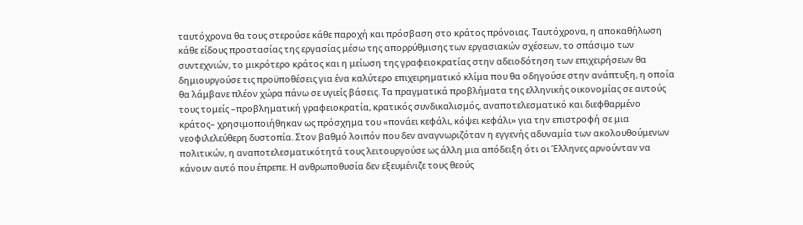ταυτόχρονα θα τους στερούσε κάθε παροχή και πρόσβαση στο κράτος πρόνοιας. Ταυτόχρονα, η αποκαθήλωση κάθε είδους προστασίας της εργασίας μέσω της απορρύθμισης των εργασιακών σχέσεων, το σπάσιμο των συντεχνιών, το μικρότερο κράτος και η μείωση της γραφειοκρατίας στην αδειοδότηση των επιχειρήσεων θα δημιουργούσε τις προϋποθέσεις για ένα καλύτερο επιχειρηματικό κλίμα που θα οδηγούσε στην ανάπτυξη, η οποία θα λάμβανε πλέον χώρα πάνω σε υγιείς βάσεις. Τα πραγματικά προβλήματα της ελληνικής οικονομίας σε αυτούς τους τομείς –προβληματική γραφειοκρατία, κρατικός συνδικαλισμός, αναποτελεσματικό και διεφθαρμένο κράτος– χρησιμοποιήθηκαν ως πρόσχημα του «πονάει κεφάλι, κόψει κεφάλι» για την επιστροφή σε μια νεοφιλελεύθερη δυστοπία. Στον βαθμό λοιπόν που δεν αναγνωριζόταν η εγγενής αδυναμία των ακολουθούμενων πολιτικών, η αναποτελεσματικότητά τους λειτουργούσε ως άλλη μια απόδειξη ότι οι Έλληνες αρνούνταν να κάνουν αυτό που έπρεπε. Η ανθρωποθυσία δεν εξευμένιζε τους θεούς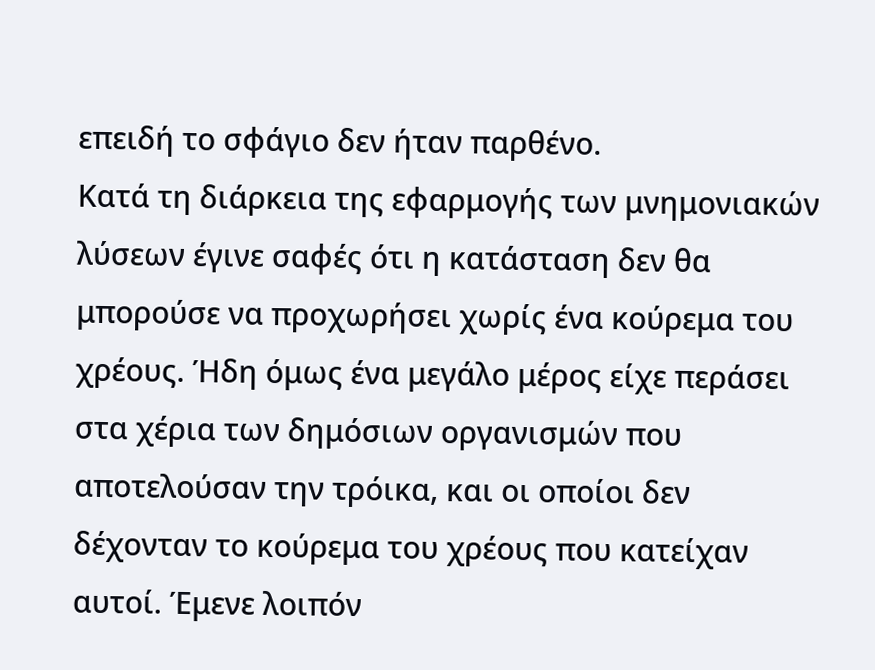επειδή το σφάγιο δεν ήταν παρθένο.
Κατά τη διάρκεια της εφαρμογής των μνημονιακών λύσεων έγινε σαφές ότι η κατάσταση δεν θα μπορούσε να προχωρήσει χωρίς ένα κούρεμα του χρέους. Ήδη όμως ένα μεγάλο μέρος είχε περάσει στα χέρια των δημόσιων οργανισμών που αποτελούσαν την τρόικα, και οι οποίοι δεν δέχονταν το κούρεμα του χρέους που κατείχαν αυτοί. Έμενε λοιπόν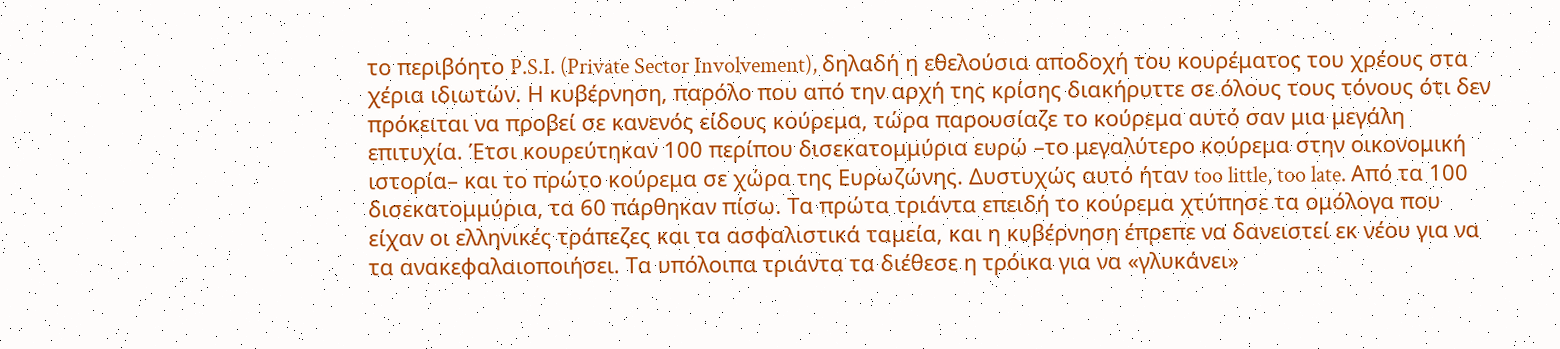το περιβόητο P.S.I. (Private Sector Involvement), δηλαδή η εθελούσια αποδοχή του κουρέματος του χρέους στα χέρια ιδιωτών. Η κυβέρνηση, παρόλο που από την αρχή της κρίσης διακήρυττε σε όλους τους τόνους ότι δεν πρόκειται να προβεί σε κανενός είδους κούρεμα, τώρα παρουσίαζε το κούρεμα αυτό σαν μια μεγάλη επιτυχία. Έτσι κουρεύτηκαν 100 περίπου δισεκατομμύρια ευρώ –το μεγαλύτερο κούρεμα στην οικονομική ιστορία– και το πρώτο κούρεμα σε χώρα της Ευρωζώνης. Δυστυχώς αυτό ήταν too little, too late. Από τα 100 δισεκατομμύρια, τα 60 πάρθηκαν πίσω. Τα πρώτα τριάντα επειδή το κούρεμα χτύπησε τα ομόλογα που είχαν οι ελληνικές τράπεζες και τα ασφαλιστικά ταμεία, και η κυβέρνηση έπρεπε να δανειστεί εκ νέου για να τα ανακεφαλαιοποιήσει. Τα υπόλοιπα τριάντα τα διέθεσε η τρόικα για να «γλυκάνει»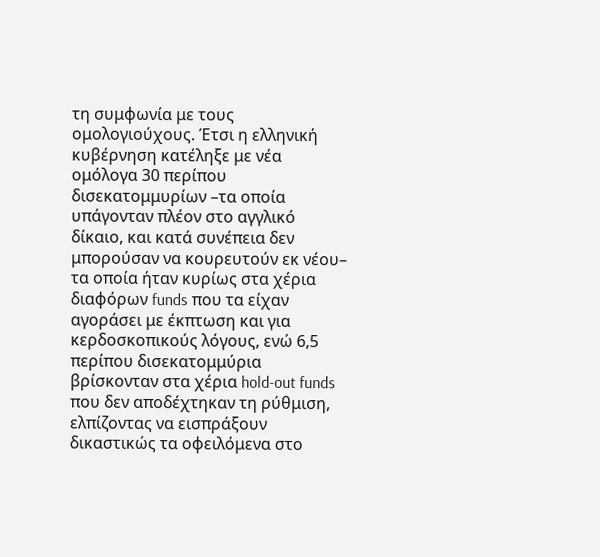τη συμφωνία με τους ομολογιούχους. Έτσι η ελληνική κυβέρνηση κατέληξε με νέα ομόλογα 30 περίπου δισεκατομμυρίων –τα οποία υπάγονταν πλέον στο αγγλικό δίκαιο, και κατά συνέπεια δεν μπορούσαν να κουρευτούν εκ νέου– τα οποία ήταν κυρίως στα χέρια διαφόρων funds που τα είχαν αγοράσει με έκπτωση και για κερδοσκοπικούς λόγους, ενώ 6,5 περίπου δισεκατομμύρια βρίσκονταν στα χέρια hold-out funds που δεν αποδέχτηκαν τη ρύθμιση, ελπίζοντας να εισπράξουν δικαστικώς τα οφειλόμενα στο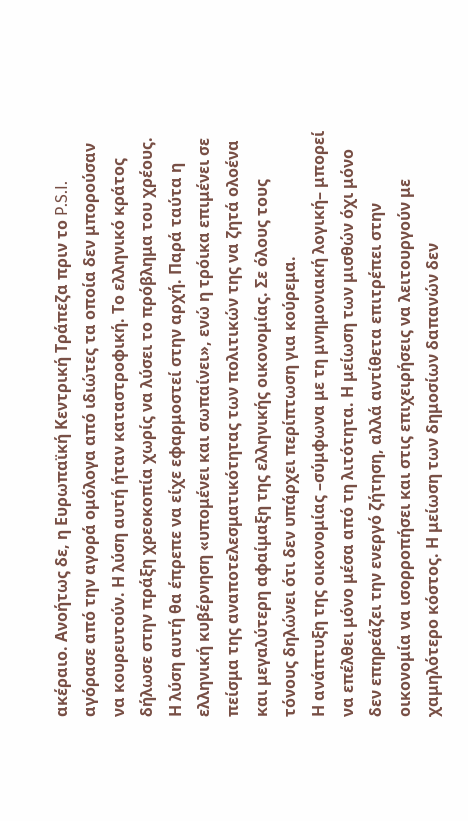ακέραιο. Ανοήτως δε, η Ευρωπαϊκή Κεντρική Τράπεζα πριν το P.S.I. αγόρασε από την αγορά ομόλογα από ιδιώτες τα οποία δεν μπορούσαν να κουρευτούν. Η λύση αυτή ήταν καταστροφική. Το ελληνικό κράτος δήλωσε στην πράξη χρεοκοπία χωρίς να λύσει το πρόβλημα του χρέους. Η λύση αυτή θα έπρεπε να είχε εφαρμοστεί στην αρχή. Παρά ταύτα η ελληνική κυβέρνηση «υπομένει και σωπαίνει», ενώ η τρόικα επιμένει σε πείσμα της αναποτελεσματικότητας των πολιτικών της να ζητά ολοένα και μεγαλύτερη αφαίμαξη της ελληνικής οικονομίας. Σε όλους τους τόνους δηλώνει ότι δεν υπάρχει περίπτωση για κούρεμα.
Η ανάπτυξη της οικονομίας –σύμφωνα με τη μνημονιακή λογική– μπορεί να επέλθει μόνο μέσα από τη λιτότητα. Η μείωση των μισθών όχι μόνο δεν επηρεάζει την ενεργό ζήτηση, αλλά αντίθετα επιτρέπει στην οικονομία να ισορροπήσει και στις επιχειρήσεις να λειτουργούν με χαμηλότερο κόστος. Η μείωση των δημοσίων δαπανών δεν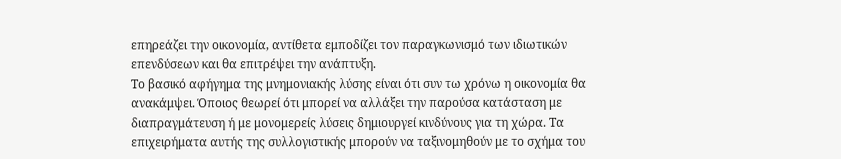επηρεάζει την οικονομία, αντίθετα εμποδίζει τον παραγκωνισμό των ιδιωτικών επενδύσεων και θα επιτρέψει την ανάπτυξη.
Το βασικό αφήγημα της μνημονιακής λύσης είναι ότι συν τω χρόνω η οικονομία θα ανακάμψει. Όποιος θεωρεί ότι μπορεί να αλλάξει την παρούσα κατάσταση με διαπραγμάτευση ή με μονομερείς λύσεις δημιουργεί κινδύνους για τη χώρα. Τα επιχειρήματα αυτής της συλλογιστικής μπορούν να ταξινομηθούν με το σχήμα του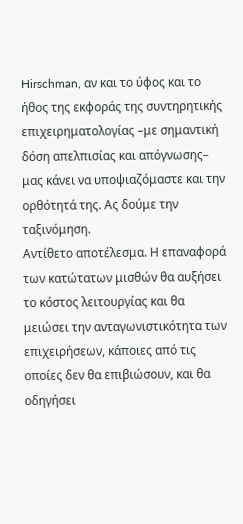Hirschman, αν και το ύφος και το ήθος της εκφοράς της συντηρητικής επιχειρηματολογίας –με σημαντική δόση απελπισίας και απόγνωσης– μας κάνει να υποψιαζόμαστε και την ορθότητά της. Ας δούμε την ταξινόμηση.
Αντίθετο αποτέλεσμα. Η επαναφορά των κατώτατων μισθών θα αυξήσει το κόστος λειτουργίας και θα μειώσει την ανταγωνιστικότητα των επιχειρήσεων, κάποιες από τις οποίες δεν θα επιβιώσουν, και θα οδηγήσει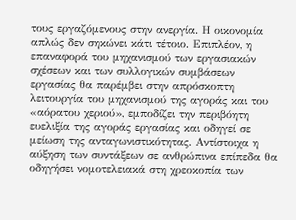τους εργαζόμενους στην ανεργία. Η οικονομία απλώς δεν σηκώνει κάτι τέτοιο. Επιπλέον, η επαναφορά του μηχανισμού των εργασιακών σχέσεων και των συλλογικών συμβάσεων εργασίας θα παρέμβει στην απρόσκοπτη λειτουργία του μηχανισμού της αγοράς και του «αόρατου χεριού», εμποδίζει την περιβόητη ευελιξία της αγοράς εργασίας και οδηγεί σε μείωση της ανταγωνιστικότητας. Αντίστοιχα η αύξηση των συντάξεων σε ανθρώπινα επίπεδα θα οδηγήσει νομοτελειακά στη χρεοκοπία των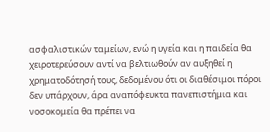ασφαλιστικών ταμείων, ενώ η υγεία και η παιδεία θα χειροτερεύσουν αντί να βελτιωθούν αν αυξηθεί η χρηματοδότησή τους, δεδομένου ότι οι διαθέσιμοι πόροι δεν υπάρχουν, άρα αναπόφευκτα πανεπιστήμια και νοσοκομεία θα πρέπει να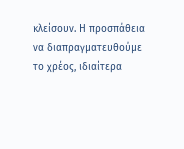κλείσουν. Η προσπάθεια να διαπραγματευθούμε το χρέος, ιδιαίτερα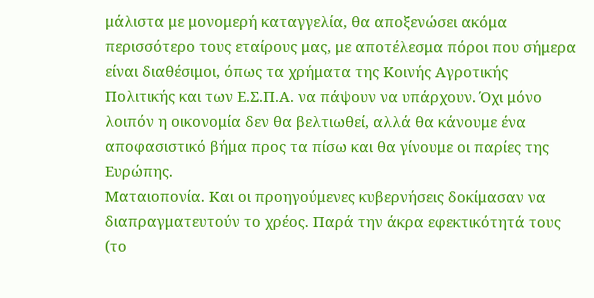μάλιστα με μονομερή καταγγελία, θα αποξενώσει ακόμα περισσότερο τους εταίρους μας, με αποτέλεσμα πόροι που σήμερα είναι διαθέσιμοι, όπως τα χρήματα της Κοινής Αγροτικής Πολιτικής και των Ε.Σ.Π.Α. να πάψουν να υπάρχουν. Όχι μόνο λοιπόν η οικονομία δεν θα βελτιωθεί, αλλά θα κάνουμε ένα αποφασιστικό βήμα προς τα πίσω και θα γίνουμε οι παρίες της Ευρώπης.
Ματαιοπονία. Και οι προηγούμενες κυβερνήσεις δοκίμασαν να διαπραγματευτούν το χρέος. Παρά την άκρα εφεκτικότητά τους (το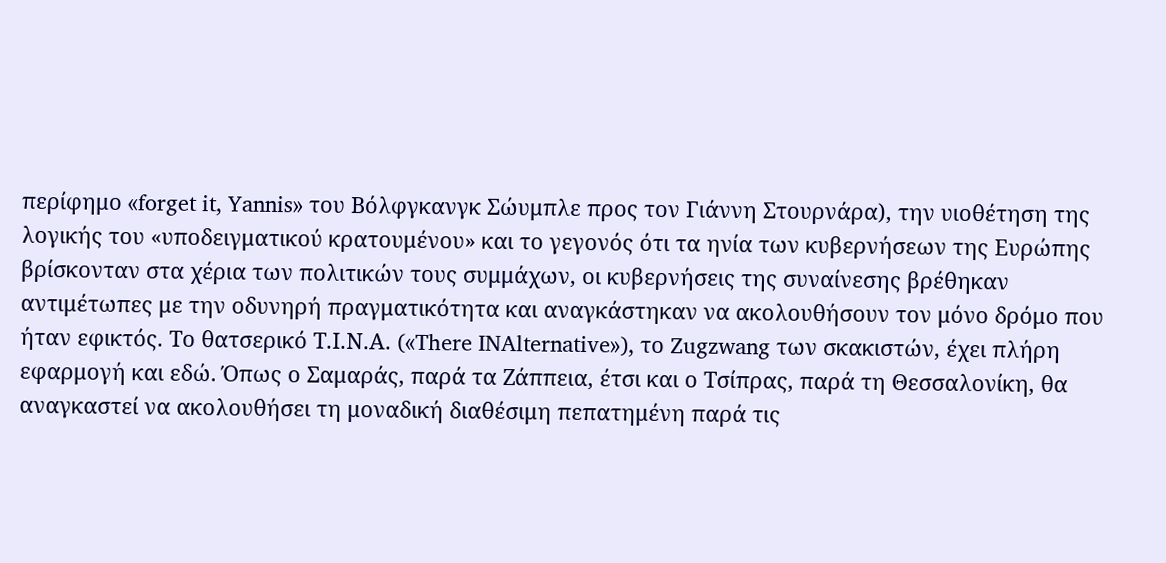περίφημο «forget it, Yannis» του Βόλφγκανγκ Σώυμπλε προς τον Γιάννη Στουρνάρα), την υιοθέτηση της λογικής του «υποδειγματικού κρατουμένου» και το γεγονός ότι τα ηνία των κυβερνήσεων της Ευρώπης βρίσκονταν στα χέρια των πολιτικών τους συμμάχων, οι κυβερνήσεις της συναίνεσης βρέθηκαν αντιμέτωπες με την οδυνηρή πραγματικότητα και αναγκάστηκαν να ακολουθήσουν τον μόνο δρόμο που ήταν εφικτός. Το θατσερικό Τ.Ι.Ν.Α. («There INAlternative»), το Zugzwang των σκακιστών, έχει πλήρη εφαρμογή και εδώ. Όπως ο Σαμαράς, παρά τα Ζάππεια, έτσι και ο Τσίπρας, παρά τη Θεσσαλονίκη, θα αναγκαστεί να ακολουθήσει τη μοναδική διαθέσιμη πεπατημένη παρά τις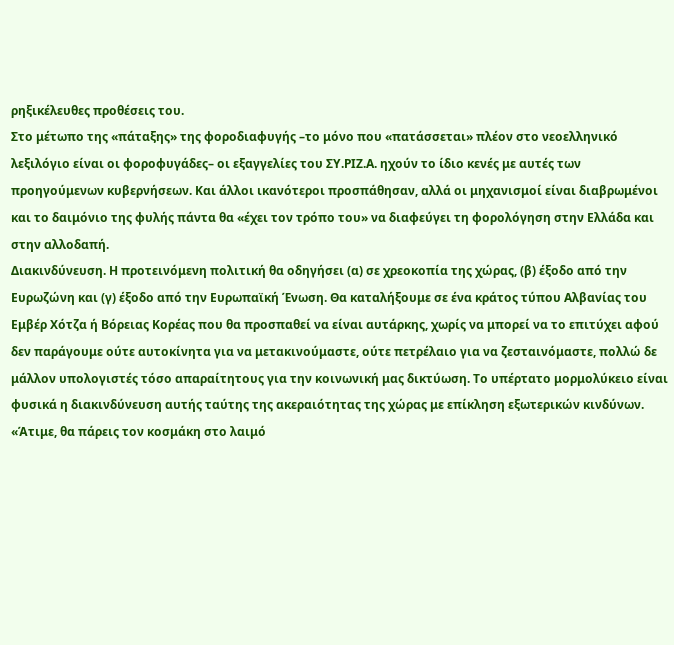ρηξικέλευθες προθέσεις του.
Στο μέτωπο της «πάταξης» της φοροδιαφυγής –το μόνο που «πατάσσεται» πλέον στο νεοελληνικό λεξιλόγιο είναι οι φοροφυγάδες– οι εξαγγελίες του ΣΥ.ΡΙΖ.Α. ηχούν το ίδιο κενές με αυτές των προηγούμενων κυβερνήσεων. Και άλλοι ικανότεροι προσπάθησαν, αλλά οι μηχανισμοί είναι διαβρωμένοι και το δαιμόνιο της φυλής πάντα θα «έχει τον τρόπο του» να διαφεύγει τη φορολόγηση στην Ελλάδα και στην αλλοδαπή.
Διακινδύνευση. Η προτεινόμενη πολιτική θα οδηγήσει (α) σε χρεοκοπία της χώρας, (β) έξοδο από την Ευρωζώνη και (γ) έξοδο από την Ευρωπαϊκή Ένωση. Θα καταλήξουμε σε ένα κράτος τύπου Αλβανίας του Εμβέρ Χότζα ή Βόρειας Κορέας που θα προσπαθεί να είναι αυτάρκης, χωρίς να μπορεί να το επιτύχει αφού δεν παράγουμε ούτε αυτοκίνητα για να μετακινούμαστε, ούτε πετρέλαιο για να ζεσταινόμαστε, πολλώ δε μάλλον υπολογιστές τόσο απαραίτητους για την κοινωνική μας δικτύωση. Το υπέρτατο μορμολύκειο είναι φυσικά η διακινδύνευση αυτής ταύτης της ακεραιότητας της χώρας με επίκληση εξωτερικών κινδύνων.
«Άτιμε, θα πάρεις τον κοσμάκη στο λαιμό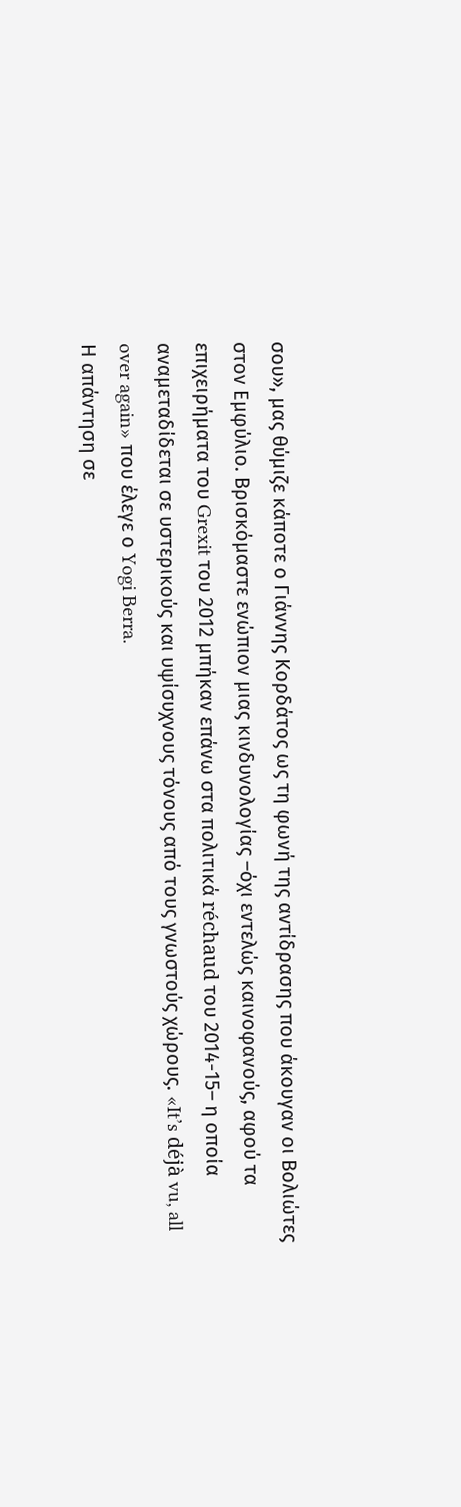σου», μας θύμιζε κάποτε ο Γιάννης Κορδάτος ως τη φωνή της αντίδρασης που άκουγαν οι Βολιώτες στον Εμφύλιο. Βρισκόμαστε ενώπιον μιας κινδυνολογίας –όχι εντελώς καινοφανούς, αφού τα επιχειρήματα του Grexit του 2012 μπήκαν επάνω στα πολιτικά réchaud του 2014-15– η οποία αναμεταδίδεται σε υστερικούς και υψίσυχνους τόνους από τους γνωστούς χώρους. «It’s déjà vu, all over again» που έλεγε ο Yogi Berra.
Η απάντηση σε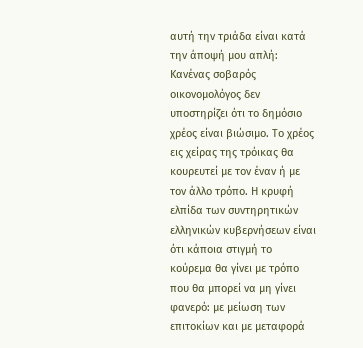αυτή την τριάδα είναι κατά την άποψή μου απλή: Κανένας σοβαρός οικονομολόγος δεν υποστηρίζει ότι το δημόσιο χρέος είναι βιώσιμο. Το χρέος εις χείρας της τρόικας θα κουρευτεί με τον έναν ή με τον άλλο τρόπο. Η κρυφή ελπίδα των συντηρητικών ελληνικών κυβερνήσεων είναι ότι κάποια στιγμή το κούρεμα θα γίνει με τρόπο που θα μπορεί να μη γίνει φανερό: με μείωση των επιτοκίων και με μεταφορά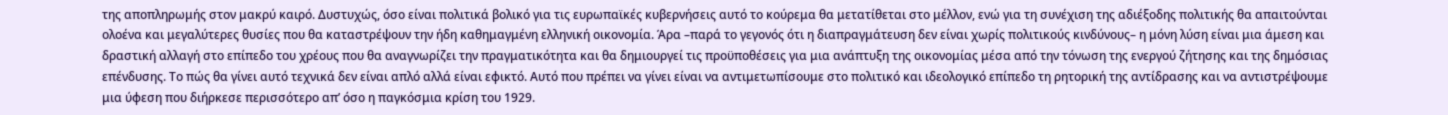της αποπληρωμής στον μακρύ καιρό. Δυστυχώς, όσο είναι πολιτικά βολικό για τις ευρωπαϊκές κυβερνήσεις αυτό το κούρεμα θα μετατίθεται στο μέλλον, ενώ για τη συνέχιση της αδιέξοδης πολιτικής θα απαιτούνται ολοένα και μεγαλύτερες θυσίες που θα καταστρέψουν την ήδη καθημαγμένη ελληνική οικονομία. Άρα –παρά το γεγονός ότι η διαπραγμάτευση δεν είναι χωρίς πολιτικούς κινδύνους– η μόνη λύση είναι μια άμεση και δραστική αλλαγή στο επίπεδο του χρέους που θα αναγνωρίζει την πραγματικότητα και θα δημιουργεί τις προϋποθέσεις για μια ανάπτυξη της οικονομίας μέσα από την τόνωση της ενεργού ζήτησης και της δημόσιας επένδυσης. Το πώς θα γίνει αυτό τεχνικά δεν είναι απλό αλλά είναι εφικτό. Αυτό που πρέπει να γίνει είναι να αντιμετωπίσουμε στο πολιτικό και ιδεολογικό επίπεδο τη ρητορική της αντίδρασης και να αντιστρέψουμε μια ύφεση που διήρκεσε περισσότερο απ’ όσο η παγκόσμια κρίση του 1929.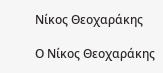Νίκος Θεοχαράκης

Ο Νίκος Θεοχαράκης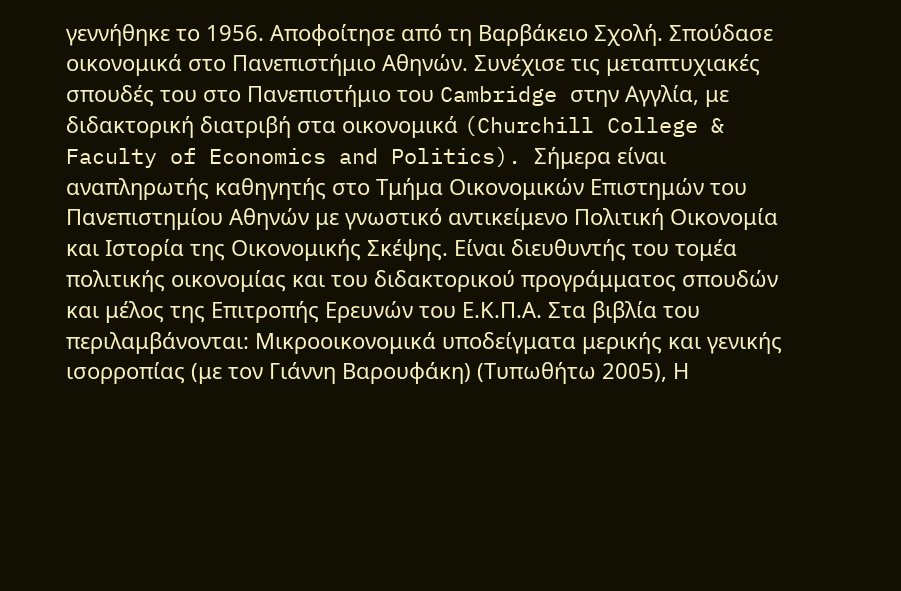γεννήθηκε το 1956. Αποφοίτησε από τη Βαρβάκειο Σχολή. Σπούδασε οικονομικά στο Πανεπιστήμιο Αθηνών. Συνέχισε τις μεταπτυχιακές σπουδές του στο Πανεπιστήμιο του Cambridge στην Αγγλία, με διδακτορική διατριβή στα οικονομικά (Churchill College & Faculty of Economics and Politics). Σήμερα είναι αναπληρωτής καθηγητής στο Τμήμα Οικονομικών Επιστημών του Πανεπιστημίου Αθηνών με γνωστικό αντικείμενο Πολιτική Οικονομία και Ιστορία της Οικονομικής Σκέψης. Είναι διευθυντής του τομέα πολιτικής οικονομίας και του διδακτορικού προγράμματος σπουδών και μέλος της Επιτροπής Ερευνών του Ε.Κ.Π.Α. Στα βιβλία του περιλαμβάνονται: Μικροοικονομικά υποδείγματα μερικής και γενικής ισορροπίας (με τον Γιάννη Βαρουφάκη) (Τυπωθήτω 2005), Η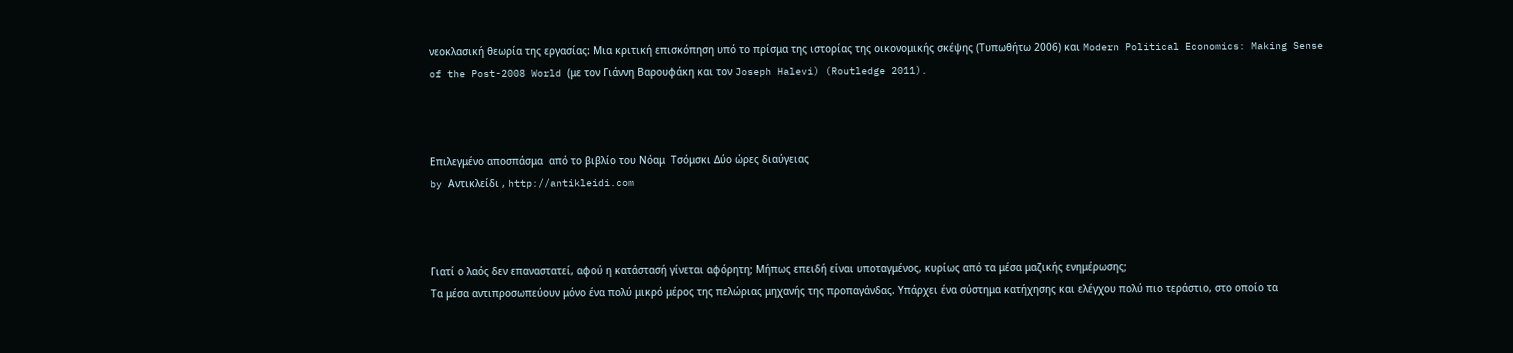νεοκλασική θεωρία της εργασίας: Μια κριτική επισκόπηση υπό το πρίσμα της ιστορίας της οικονομικής σκέψης (Τυπωθήτω 2006) και Modern Political Economics: Making Sense of the Post-2008 World (με τον Γιάννη Βαρουφάκη και τον Joseph Halevi) (Routledge 2011).



Επιλεγμένο αποσπάσμα  από το βιβλίο του Νόαμ  Τσόμσκι Δύο ώρες διαύγειας
by Αντικλείδι , http://antikleidi.com



Γιατί ο λαός δεν επαναστατεί, αφού η κατάστασή γίνεται αφόρητη; Μήπως επειδή είναι υποταγμένος, κυρίως από τα μέσα μαζικής ενημέρωσης;
Τα μέσα αντιπροσωπεύουν μόνο ένα πολύ μικρό μέρος της πελώριας μηχανής της προπαγάνδας. Υπάρχει ένα σύστημα κατήχησης και ελέγχου πολύ πιο τεράστιο, στο οποίο τα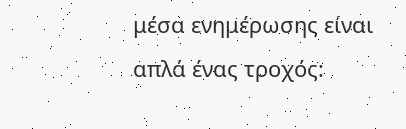μέσα ενημέρωσης είναι απλά ένας τροχός: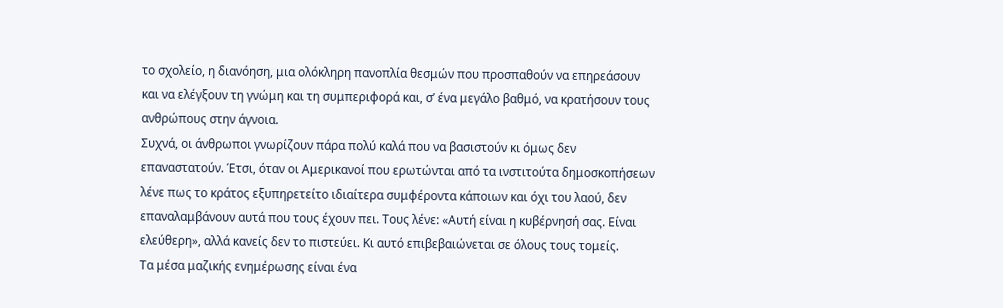το σχολείο, η διανόηση, μια ολόκληρη πανοπλία θεσμών που προσπαθούν να επηρεάσουν και να ελέγξουν τη γνώμη και τη συμπεριφορά και, σ’ ένα μεγάλο βαθμό, να κρατήσουν τους ανθρώπους στην άγνοια.
Συχνά, οι άνθρωποι γνωρίζουν πάρα πολύ καλά που να βασιστούν κι όμως δεν επαναστατούν. Έτσι, όταν οι Αμερικανοί που ερωτώνται από τα ινστιτούτα δημοσκοπήσεων λένε πως το κράτος εξυπηρετείτο ιδιαίτερα συμφέροντα κάποιων και όχι του λαού, δεν επαναλαμβάνουν αυτά που τους έχουν πει. Τους λένε: «Αυτή είναι η κυβέρνησή σας. Είναι ελεύθερη», αλλά κανείς δεν το πιστεύει. Κι αυτό επιβεβαιώνεται σε όλους τους τομείς.
Τα μέσα μαζικής ενημέρωσης είναι ένα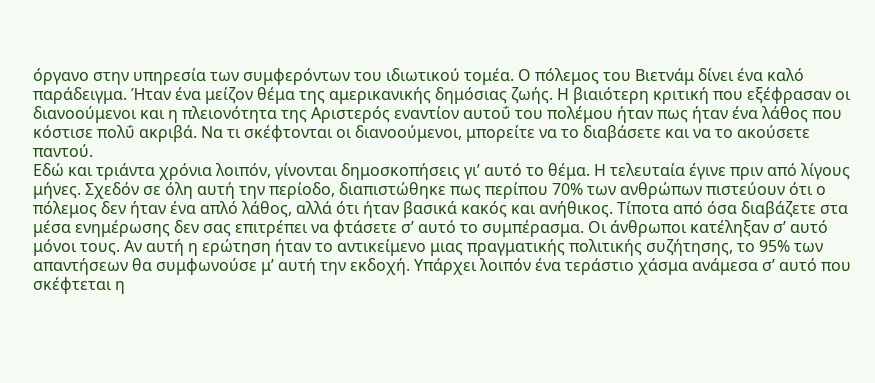όργανο στην υπηρεσία των συμφερόντων του ιδιωτικού τομέα. Ο πόλεμος του Βιετνάμ δίνει ένα καλό παράδειγμα. Ήταν ένα μείζον θέμα της αμερικανικής δημόσιας ζωής. Η βιαιότερη κριτική που εξέφρασαν οι διανοούμενοι και η πλειονότητα της Αριστερός εναντίον αυτοΰ του πολέμου ήταν πως ήταν ένα λάθος που κόστισε πολΰ ακριβά. Να τι σκέφτονται οι διανοούμενοι, μπορείτε να το διαβάσετε και να το ακούσετε παντού.
Εδώ και τριάντα χρόνια λοιπόν, γίνονται δημοσκοπήσεις γι’ αυτό το θέμα. Η τελευταία έγινε πριν από λίγους μήνες. Σχεδόν σε όλη αυτή την περίοδο, διαπιστώθηκε πως περίπου 70% των ανθρώπων πιστεύουν ότι ο πόλεμος δεν ήταν ένα απλό λάθος, αλλά ότι ήταν βασικά κακός και ανήθικος. Τίποτα από όσα διαβάζετε στα μέσα ενημέρωσης δεν σας επιτρέπει να φτάσετε σ’ αυτό το συμπέρασμα. Οι άνθρωποι κατέληξαν σ’ αυτό μόνοι τους. Αν αυτή η ερώτηση ήταν το αντικείμενο μιας πραγματικής πολιτικής συζήτησης, το 95% των απαντήσεων θα συμφωνούσε μ’ αυτή την εκδοχή. Υπάρχει λοιπόν ένα τεράστιο χάσμα ανάμεσα σ’ αυτό που σκέφτεται η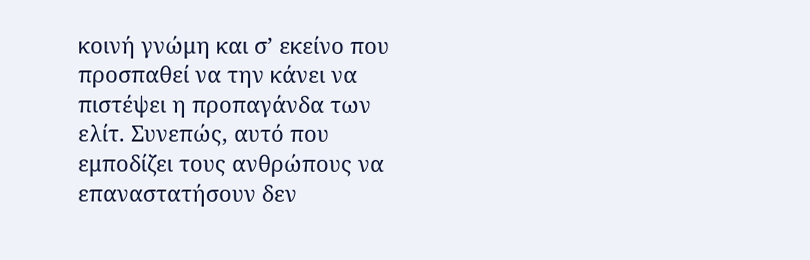κοινή γνώμη και σ’ εκείνο που προσπαθεί να την κάνει να πιστέψει η προπαγάνδα των ελίτ. Συνεπώς, αυτό που εμποδίζει τους ανθρώπους να επαναστατήσουν δεν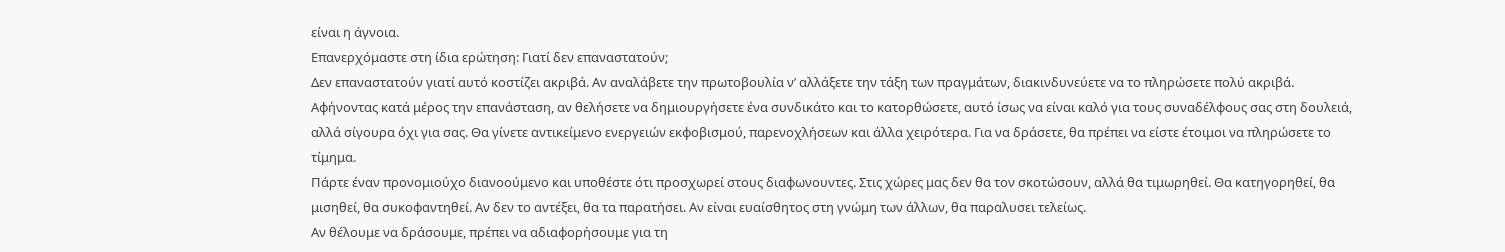είναι η άγνοια.
Επανερχόμαστε στη ίδια ερώτηση: Γιατί δεν επαναστατούν;
Δεν επαναστατούν γιατί αυτό κοστίζει ακριβά. Αν αναλάβετε την πρωτοβουλία ν’ αλλάξετε την τάξη των πραγμάτων, διακινδυνεύετε να το πληρώσετε πολύ ακριβά.
Αφήνοντας κατά μέρος την επανάσταση, αν θελήσετε να δημιουργήσετε ένα συνδικάτο και το κατορθώσετε, αυτό ίσως να είναι καλό για τους συναδέλφους σας στη δουλειά, αλλά σίγουρα όχι για σας. Θα γίνετε αντικείμενο ενεργειών εκφοβισμού, παρενοχλήσεων και άλλα χειρότερα. Για να δράσετε, θα πρέπει να είστε έτοιμοι να πληρώσετε το τίμημα.
Πάρτε έναν προνομιούχο διανοούμενο και υποθέστε ότι προσχωρεί στους διαφωνουντες. Στις χώρες μας δεν θα τον σκοτώσουν, αλλά θα τιμωρηθεί. Θα κατηγορηθεί, θα μισηθεί, θα συκοφαντηθεί. Αν δεν το αντέξει, θα τα παρατήσει. Αν είναι ευαίσθητος στη γνώμη των άλλων, θα παραλυσει τελείως.
Αν θέλουμε να δράσουμε, πρέπει να αδιαφορήσουμε για τη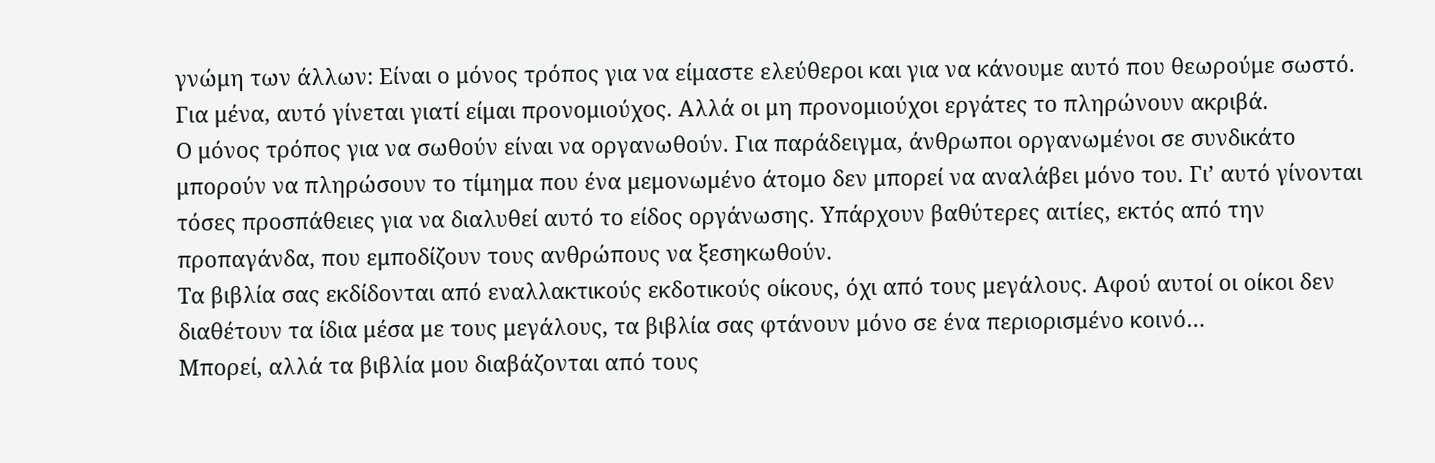γνώμη των άλλων: Είναι ο μόνος τρόπος για να είμαστε ελεύθεροι και για να κάνουμε αυτό που θεωρούμε σωστό. Για μένα, αυτό γίνεται γιατί είμαι προνομιούχος. Αλλά οι μη προνομιούχοι εργάτες το πληρώνουν ακριβά.
Ο μόνος τρόπος για να σωθούν είναι να οργανωθούν. Για παράδειγμα, άνθρωποι οργανωμένοι σε συνδικάτο μπορούν να πληρώσουν το τίμημα που ένα μεμονωμένο άτομο δεν μπορεί να αναλάβει μόνο του. Γι’ αυτό γίνονται τόσες προσπάθειες για να διαλυθεί αυτό το είδος οργάνωσης. Υπάρχουν βαθύτερες αιτίες, εκτός από την προπαγάνδα, που εμποδίζουν τους ανθρώπους να ξεσηκωθούν.
Τα βιβλία σας εκδίδονται από εναλλακτικούς εκδοτικούς οίκους, όχι από τους μεγάλους. Αφού αυτοί οι οίκοι δεν διαθέτουν τα ίδια μέσα με τους μεγάλους, τα βιβλία σας φτάνουν μόνο σε ένα περιορισμένο κοινό…
Μπορεί, αλλά τα βιβλία μου διαβάζονται από τους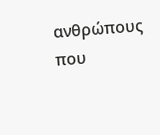ανθρώπους που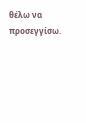θέλω να προσεγγίσω.